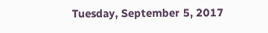Tuesday, September 5, 2017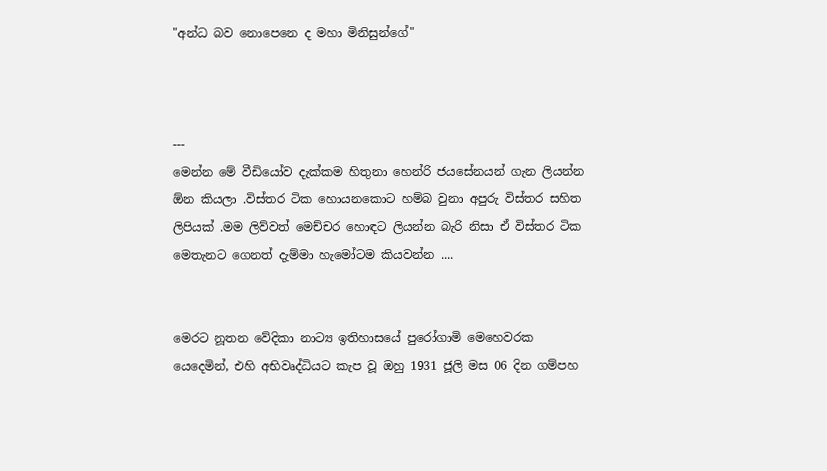"අන්ධ බව නොපෙනෙ ද මහා මිනිසුන්ගේ"



---
මෙන්න මේ වීඩියෝව දැක්කම හිතුනා හෙන්රි ජයසේනයන් ගැන ලියන්න ඕන කියලා .විස්තර ටික හොයනකොට හම්බ වුනා අපුරු විස්තර සහිත ලිපියක් .මම ලිව්වත් මෙච්චර හොඳට ලියන්න බැරි නිසා ඒ විස්තර ටික මෙතැනට ගෙනත් දැම්මා හැමෝටම කියවන්න ....


මෙරට නූතන වේදිකා නාට්‍ය ඉතිහාසයේ පුරෝගාමි මෙහෙවරක යෙදෙමින්, එහි අභිවෘද්ධියට කැප වූ ඔහු 1931 ජූලි මස 06 දින ගම්පහ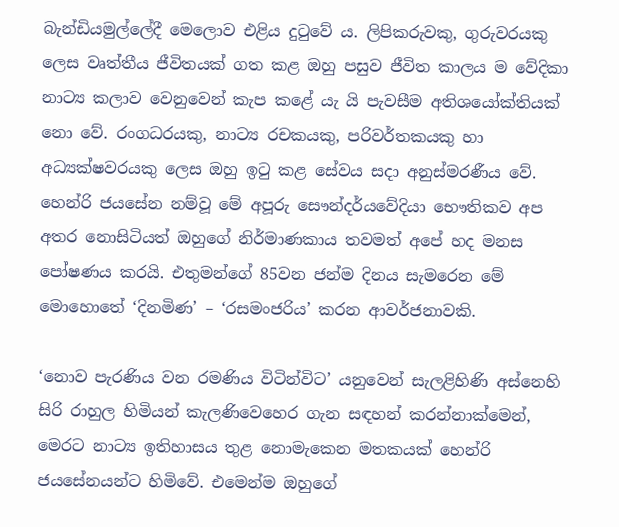බැන්ඩියමුල්ලේදී මෙලොව එළිය දුටුවේ ය. ලිපිකරුවකු, ගුරුවරයකු ලෙස වෘත්තීය ජීවිතයක් ගත කළ ඔහු පසුව ජීවිත කාලය ම වේදිකා නාට්‍ය කලාව වෙනුවෙන් කැප කළේ යැ යි පැවසීම අතිශයෝක්තියක් නො වේ. රංගධරයකු, නාට්‍ය රචකයකු, පරිවර්තකයකු හා අධ්‍යක්ෂවරයකු ලෙස ඔහු ඉටු කළ සේවය සදා අනුස්මරණීය වේ. හෙන්රි ජයසේන නම්වූ මේ අපූරු සෞන්දර්යවේදියා භෞතිකව අප අතර නොසිටියත් ඔහුගේ නිර්මාණකාය තවමත් අපේ හද මනස පෝෂණය කරයි. එතුමන්ගේ 85වන ජන්ම දිනය සැමරෙන මේ මොහොතේ ‘දිනමිණ’ – ‘රසමංජරිය’ කරන ආවර්ජනාවකි.

‘නොව පැරණිය වන රමණිය විටින්විට’ යනුවෙන් සැලළිහිණි අස්නෙහි සිරි රාහුල හිමියන් කැලණිවෙහෙර ගැන සඳහන් කරන්නාක්මෙන්, මෙරට නාට්‍ය ඉතිහාසය තුළ නොමැකෙන මතකයක් හෙන්රි ජයසේනයන්ට හිමිවේ. එමෙන්ම ඔහුගේ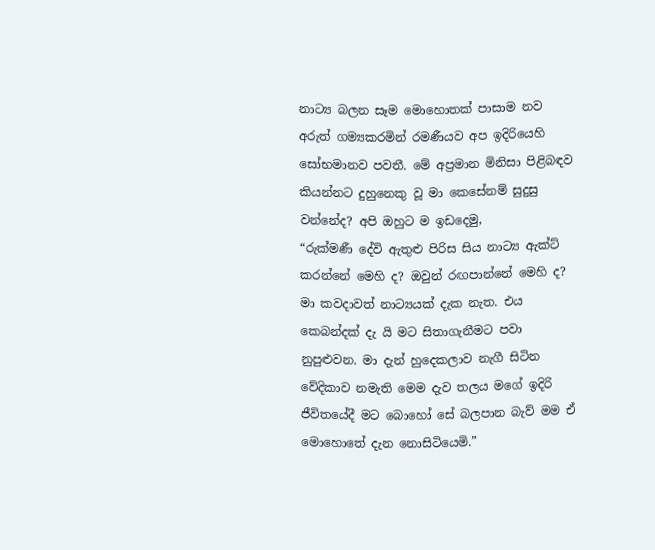නාට්‍ය බලන සෑම මොහොතක් පාසාම නව අරුත් ගම්‍යකරමින් රමණීයව අප ඉදිරියෙහි සෝභමානව පවතී. මේ අප්‍රමාන මිනිසා පිළිබඳව කියන්නට දුහුනෙකු වූ මා කෙසේනම් සුදුසු වන්නේද? අපි ඔහුට ම ඉඩදෙමු,
“රුක්මණී දේවි ඇතුළු පිරිස සිය නාට්‍ය ඇක්ට් කරන්නේ මෙහි ද? ඔවුන් රඟපාන්නේ මෙහි ද? මා කවදාවත් නාට්‍යයක් දැක නැත. එය කෙබන්දක් දැ යි මට සිතාගැනීමට පවා නුපුළුවන. මා දැන් හුදෙකලාව නැගී සිටින වේදිකාව නමැති මෙම දැව තලය මගේ ඉදිරි ජීවිතයේදී මට බොහෝ සේ බලපාන බැව් මම ඒ මොහොතේ දැන නොසිටියෙමි.”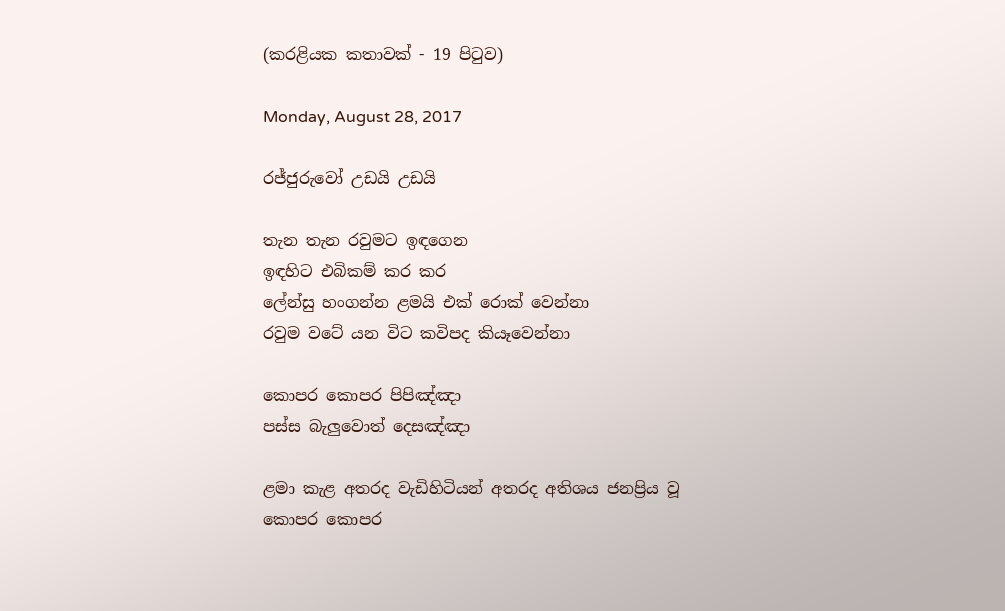(කරළියක කතාවක් - 19 පිටුව)

Monday, August 28, 2017

රජ්ජුරුවෝ උඩයි උඩයි

තැන තැන රවුමට ඉඳගෙන
ඉඳහිට එබිකම් කර කර
ලේන්සු හංගන්න ළමයි එක්‌ රොක්‌ වෙන්නා
රවුම වටේ යන විට කවිපද කියෑවෙන්නා

කොපර කොපර පිපිඤ්ඤා
පස්‌ස බැලුවොත් දෙසඤ්ඤා

ළමා කැළ අතරද වැඩිහිටියන් අතරද අතිශය ජනප්‍රිය වූ කොපර කොපර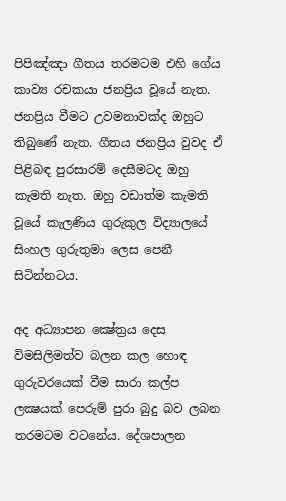පිපිඤ්ඤා ගීතය තරමටම එහි ගේය කාව්‍ය රචකයා ජනප්‍රිය වූයේ නැත. ජනප්‍රිය වීමට උවමනාවක්‌ද ඔහුට තිබුණේ නැත. ගීතය ජනප්‍රිය වුවද ඒ පිළිබඳ පුරසාරම් දෙසීමටද ඔහු කැමති නැත. ඔහු වඩාත්ම කැමති වූයේ කැලණිය ගුරුකුල විද්‍යාලයේ සිංහල ගුරුතුමා ලෙස පෙනී සිටින්නටය.

අද අධ්‍යාපන ක්‍ෂේත්‍රය දෙස විමසිලිමත්ව බලන කල හොඳ ගුරුවරයෙක්‌ වීම සාරා කල්ප ලක්‍ෂයක්‌ පෙරුම් පුරා බුදු බව ලබන තරමටම වටනේය. දේශපාලන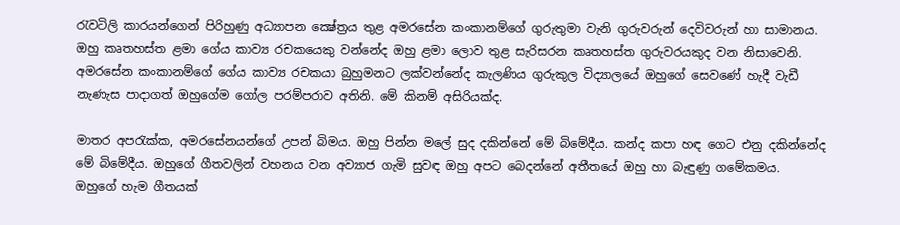රැවටිලි කාරයන්ගෙන් පිරිහුණු අධ්‍යාපන ක්‍ෂේත්‍රය තුළ අමරසේන කංකානම්ගේ ගුරුතුමා වැනි ගුරුවරුන් දෙවිවරුන් හා සාමානය. ඔහු කෘතහස්‌ත ළමා ගේය කාව්‍ය රචකයෙකු වන්නේද ඔහු ළමා ලොව තුළ සැරිසරන කෘතහස්‌ත ගුරුවරයකුද වන නිසාවෙනි. අමරසේන කංකානම්ගේ ගේය කාව්‍ය රචකයා බුහුමනට ලක්‌වන්නේද කැලණිය ගුරුකුල විද්‍යාලයේ ඔහුගේ සෙවණේ හැදී වැඩී නැණැස පාදාගත් ඔහුගේම ගෝල පරම්පරාව අතිනි. මේ කිනම් අසිරියක්‌ද.

මාතර අපරැක්‌ක, අමරසේනයන්ගේ උපන් බිමය. ඔහු පින්න මලේ සුද දකින්නේ මේ බිමේදීය. කන්ද කපා හඳ ගෙට එනු දකින්නේද මේ බිමේදීය. ඔහුගේ ගීතවලින් වහනය වන අව්‍යාජ ගැමි සුවඳ ඔහු අපට බෙදන්නේ අතීතයේ ඔහු හා බැඳුණු ගමේකමය. ඔහුගේ හැම ගීතයක්‌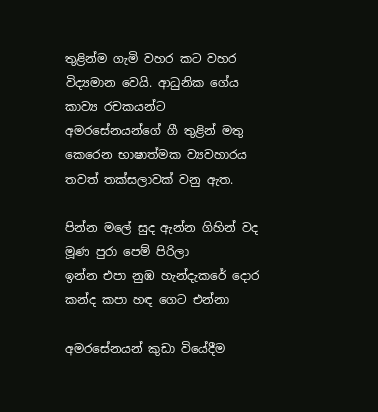තුළින්ම ගැමි වහර කට වහර විද්‍යමාන වෙයි. ආධුනික ගේය කාව්‍ය රචකයන්ට අමරසේනයන්ගේ ගී තුළින් මතු කෙරෙන භාෂාත්මක ව්‍යවහාරය තවත් තක්‌සලාවක්‌ වනු ඇත.

පින්න මලේ සුද ඇන්න ගිහින් වද
මූණ පුරා පෙම් පිරිලා
ඉන්න එපා නුඹ හැන්දැකරේ දොර
කන්ද කපා හඳ ගෙට එන්නා

අමරසේනයන් කුඩා වියේදීම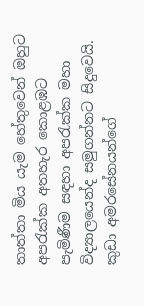තාත්තා මිය යැම හේතුවෙන් ඔහුට අපරැක්‌ක අතහැර කොළඹට පැමිණීම සඳහා අපරැක්‌ක මහා විද්‍යාලයෙන්ද සමුගන්නට සිදුවෙයි. කුඩා අමරසේනයන්ගේ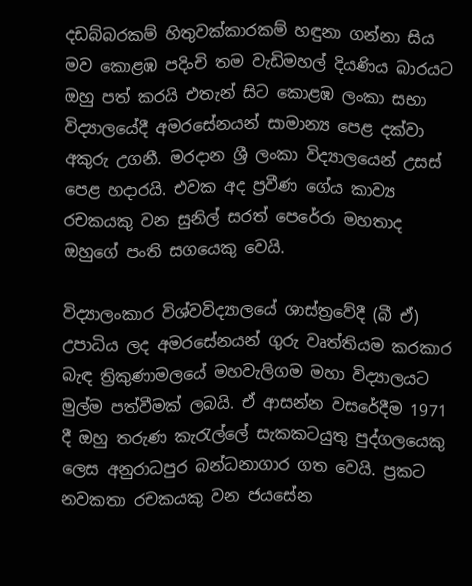දඩබ්බරකම් හිතුවක්‌කාරකම් හඳුනා ගන්නා සිය මව කොළඹ පදිංචි තම වැඩිමහල් දියණිය බාරයට ඔහු පත් කරයි එතැන් සිට කොළඹ ලංකා සභා විද්‍යාලයේදී අමරසේනයන් සාමාන්‍ය පෙළ දක්‌වා අකුරු උගනී. මරදාන ශ්‍රී ලංකා විද්‍යාලයෙන් උසස්‌ පෙළ හදාරයි. එවක අද ප්‍රවීණ ගේය කාව්‍ය රචකයකු වන සුනිල් සරත් පෙරේරා මහතාද ඔහුගේ පංති සගයෙකු වෙයි.

විද්‍යාලංකාර විශ්වවිද්‍යාලයේ ශාස්‌ත්‍රවේදී (බී ඒ) උපාධිය ලද අමරසේනයන් ගුරු වෘත්තියම කරකාර බැඳ ත්‍රිකුණාමලයේ මහවැලිගම මහා විද්‍යාලයට මුල්ම පත්වීමක්‌ ලබයි. ඒ ආසන්න වසරේදීම 1971 දී ඔහු තරුණ කැරැල්ලේ සැකකටයුතු පුද්ගලයෙකු ලෙස අනුරාධපුර බන්ධනාගාර ගත වෙයි. ප්‍රකට නවකතා රචකයකු වන ජයසේන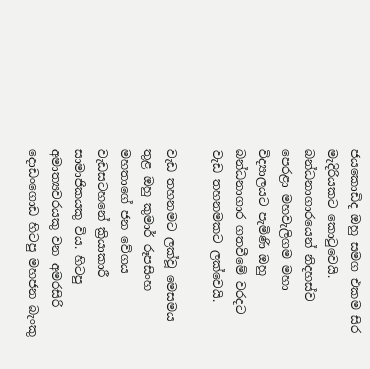ජයකොඩිද ඔහු සමග එකම සිර මැදිරියකට කොටුවෙයි. බන්ධනාගාරයෙන් නිදහස්‌ව පෙරළා මහවැලිගම මහා විද්‍යාලයට පැමිණි ඔහු බන්ධනාගාර ගතවීමේ වරදට වැඩ තහනමකට ලක්‌වෙයි.

වැඩ තහනමට ලක්‌වූ මෙසමය තුළ ඔහු කුමාර් රූපසිංහ මහතාගේ ජන වේගය වැඩසටහනේ ක්‍රියාකාරී සාමාජිකයකු විය. හිටපු අමාත්‍යවරයකු වන අමරසිරි දොඩංගොඩ හිටපු මහජන බැංකු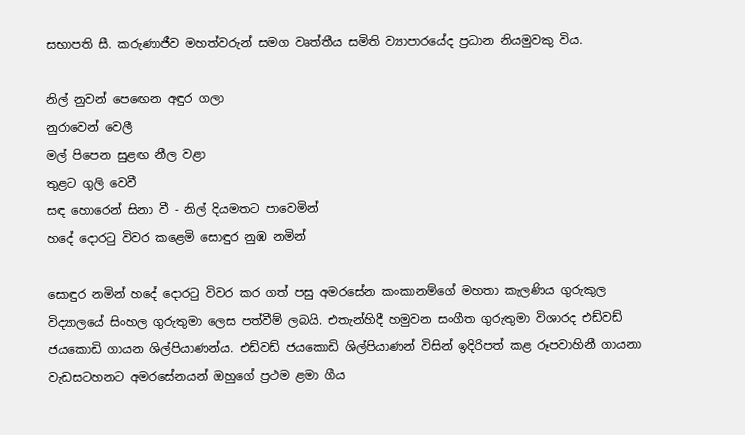සභාපති සී. කරුණාජීව මහත්වරුන් සමග වෘත්තීය සමිති ව්‍යාපාරයේද ප්‍රධාන නියමුවකු විය.

නිල් නුවන් පෙඟෙන අඳුර ගලා
නුරාවෙන් වෙලී
මල් පිපෙන සුළඟ නීල වළා
තුළට ගුලි වෙවී
සඳ හොරෙන් සිනා වී - නිල් දියමතට පාවෙමින්
හදේ දොරටු විවර කළෙමි සොඳුර නුඹ නමින්

සොඳුර නමින් හදේ දොරටු විවර කර ගත් පසු අමරසේන කංකානම්ගේ මහතා කැලණිය ගුරුකුල විද්‍යාලයේ සිංහල ගුරුතුමා ලෙස පත්වීම් ලබයි. එතැන්හිදී හමුවන සංගීත ගුරුතුමා විශාරද එඩ්වඩ් ජයකොඩි ගායන ශිල්පියාණන්ය. එඩ්වඩ් ජයකොඩි ශිල්පියාණන් විසින් ඉදිරිපත් කළ රූපවාහිනී ගායනා වැඩසටහනට අමරසේනයන් ඔහුගේ ප්‍රථම ළමා ගීය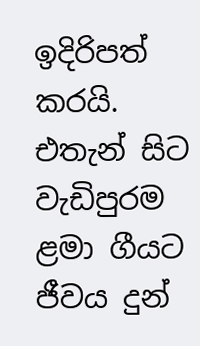ඉදිරිපත් කරයි. එතැන් සිට වැඩිපුරම ළමා ගීයට ජීවය දුන්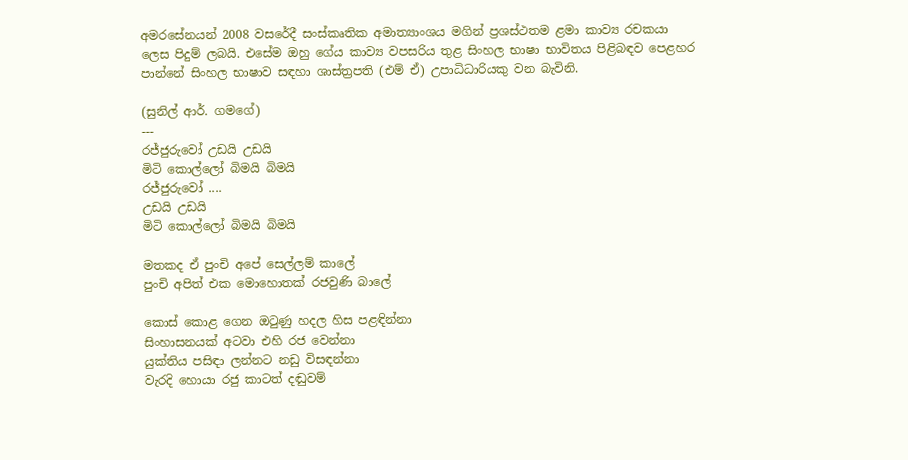අමරසේනයන් 2008 වසරේදී සංස්‌කෘතික අමාත්‍යාංශය මගින් ප්‍රශස්‌ථතම ළමා කාව්‍ය රචකයා ලෙස පිදුම් ලබයි. එසේම ඔහු ගේය කාව්‍ය වපසරිය තුළ සිංහල භාෂා භාවිතය පිළිබඳව පෙළහර පාන්නේ සිංහල භාෂාව සඳහා ශාස්‌ත්‍රපති (එම් ඒ) උපාධිධාරියකු වන බැවිනි.

(සුනිල් ආර්. ගමගේ)
---
රජ්ජුරුවෝ උඩයි උඩයි
මිටි කොල්ලෝ බිමයි බිමයි
රජ්ජුරුවෝ ....
උඩයි උඩයි
මිටි කොල්ලෝ බිමයි බිමයි

මතකද ඒ පුංචි අපේ සෙල්ලම් කාලේ
පුංචි අපිත් එක මොහොතක් රජවුණි බාලේ

කොස් කොළ ගෙන ඔටුණු හදල හිස පළඳින්නා
සිංහාසනයක් අටවා එහි රජ වෙන්නා
යුක්තිය පසිඳා ලන්නට නඩු විසඳන්නා
වැරදි හොයා රජු කාටත් දඬුවම්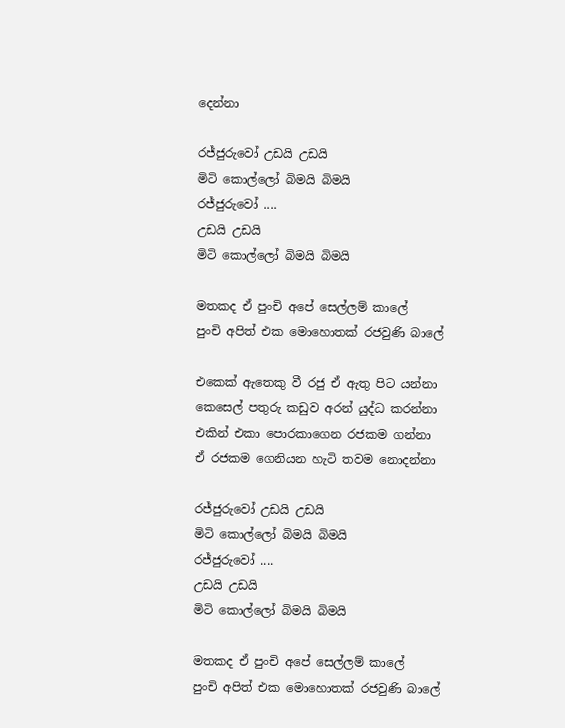දෙන්නා

රජ්ජුරුවෝ උඩයි උඩයි
මිටි කොල්ලෝ බිමයි බිමයි
රජ්ජුරුවෝ ....
උඩයි උඩයි
මිටි කොල්ලෝ බිමයි බිමයි

මතකද ඒ පුංචි අපේ සෙල්ලම් කාලේ
පුංචි අපිත් එක මොහොතක් රජවුණි බාලේ

එකෙක් ඇතෙකු වී රජු ඒ ඇතු පිට යන්නා
කෙසෙල් පතුරු කඩුව අරන් යුද්ධ කරන්නා
එකින් එකා පොරකාගෙන රජකම ගන්නා
ඒ රජකම ගෙනියන හැටි තවම නොදන්නා

රජ්ජුරුවෝ උඩයි උඩයි
මිටි කොල්ලෝ බිමයි බිමයි
රජ්ජුරුවෝ ....
උඩයි උඩයි
මිටි කොල්ලෝ බිමයි බිමයි

මතකද ඒ පුංචි අපේ සෙල්ලම් කාලේ
පුංචි අපිත් එක මොහොතක් රජවුණි බාලේ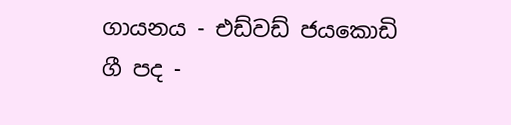ගායනය - එඩ්වඩ් ජයකොඩි
ගී පද -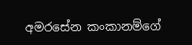අමරසේන කංකානම්ගේ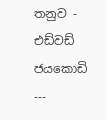තනුව - එඩ්වඩ් ජයකොඩි
---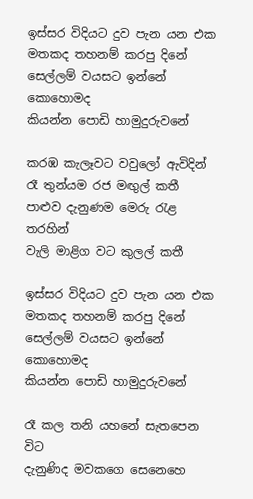ඉස්සර විදියට දුව පැන යන එක
මතකද තහනම් කරපු දිනේ
සෙල්ලම් වයසට ඉන්නේ කොහොමද
කියන්න පොඩි හාමුදුරුවනේ

කරඹ කැලෑවට වවුලෝ ඇවිදින්
රෑ තුන්යම රජ මඟුල් කතී
පාළුව දැනුණම මෙරු රැළ තරහින්
වැලි මාළිග වට කුලල් කතී

ඉස්සර විදියට දුව පැන යන එක
මතකද තහනම් කරපු දිනේ
සෙල්ලම් වයසට ඉන්නේ කොහොමද
කියන්න පොඩි හාමුදුරුවනේ

රෑ කල තනි යහනේ සැතපෙන විට
දැනුණිද මවකගෙ සෙනෙහෙ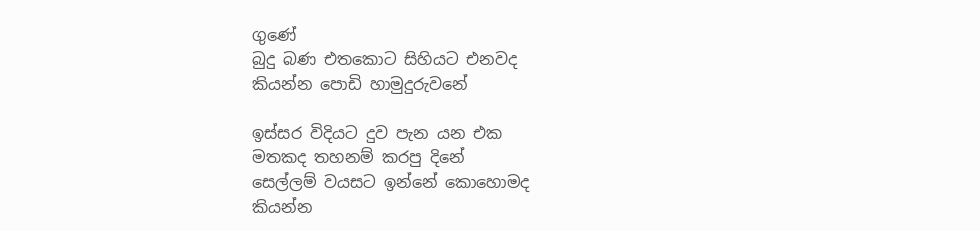ගුණේ
බුදු බණ එතකොට සිහියට එනවද
කියන්න පොඩි හාමුදුරුවනේ

ඉස්සර විදියට දුව පැන යන එක
මතකද තහනම් කරපු දිනේ
සෙල්ලම් වයසට ඉන්නේ කොහොමද
කියන්න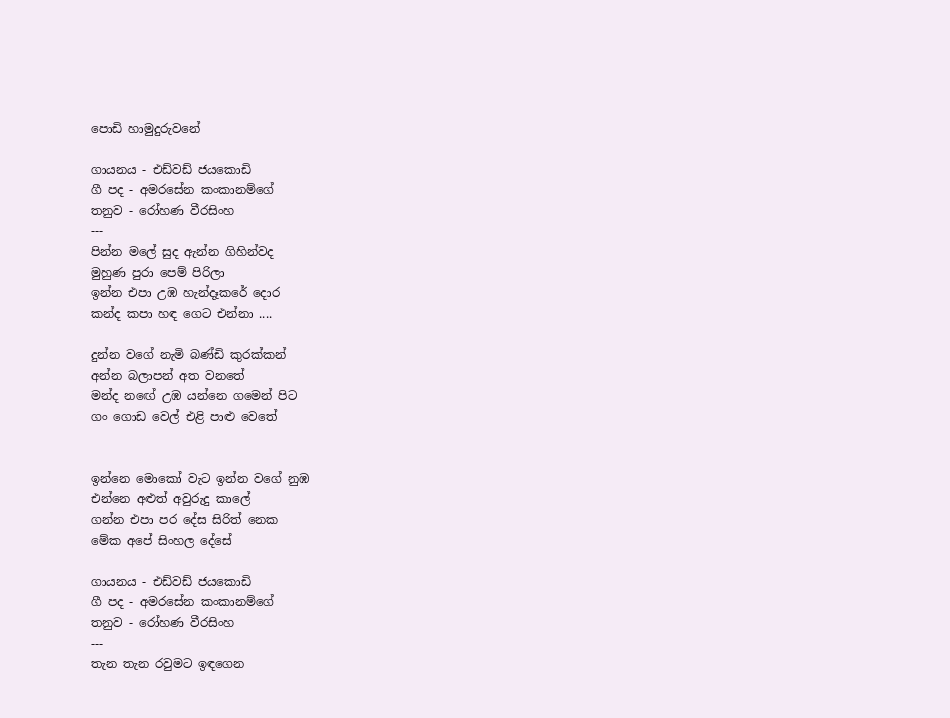පොඩි හාමුදුරුවනේ

ගායනය - එඩ්වඩ් ජයකොඩි
ගී පද - අමරසේන කංකානම්ගේ
තනුව - රෝහණ වීරසිංහ
---
පින්න මලේ සුද ඇන්න ගිහින්වද
මුහුණ පුරා පෙම් පිරිලා
ඉන්න එපා උඹ හැන්දෑකරේ දොර
කන්ද කපා හඳ ගෙට එන්නා ....

දුන්න වගේ නැමි බණ්ඩි කුරක්කන්
අන්න බලාපන් අත වනතේ
මන්ද නඟේ උඹ යන්නෙ ගමෙන් පිට
ගං ගොඩ වෙල් එළි පාළු වෙතේ


ඉන්නෙ මොකෝ වැට ඉන්න වගේ නුඹ
එන්නෙ අළුත් අවුරුදු කාලේ
ගන්න එපා පර දේස සිරිත් නෙක
මේක අපේ සිංහල දේසේ

ගායනය - එඩ්වඩ් ජයකොඩි
ගී පද - අමරසේන කංකානම්ගේ
තනුව - රෝහණ වීරසිංහ
---
තැන තැන රවුමට ඉඳගෙන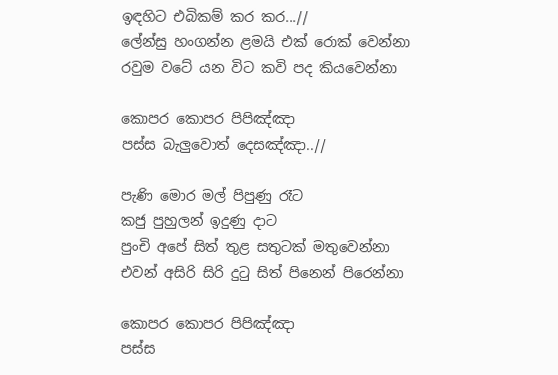ඉඳහිට එබිකම් කර කර...//
ලේන්සු හංගන්න ළමයි එක් රොක් වෙන්නා
රවුම වටේ යන විට කවි පද කියවෙන්නා

කොපර කොපර පිපිඤ්ඤා
පස්ස බැලුවොත් දෙසඤ්ඤා..//

පැණි මොර මල් පිපුණු රෑට
කජු පුහුලන් ඉදුණු දාට
පුංචි අපේ සිත් තුළ සතුටක් මතුවෙන්නා
එවන් අසිරි සිරි දුටු සිත් පිනෙන් පිරෙන්නා

කොපර කොපර පිපිඤ්ඤා
පස්ස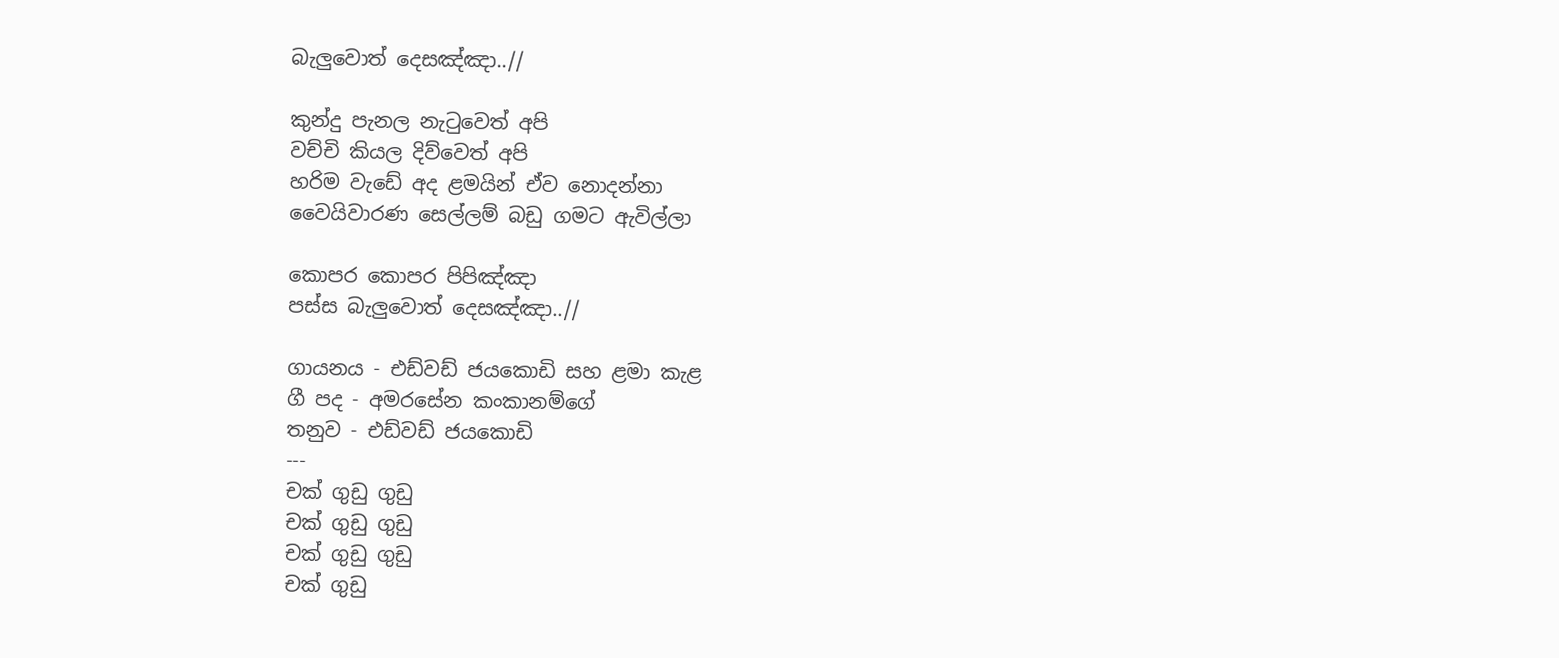බැලුවොත් දෙසඤ්ඤා..//

කුන්දු පැනල නැටුවෙත් අපි
වච්චි කියල දිව්වෙත් අපි
හරිම වැඩේ අද ළමයින් ඒව නොදන්නා
වෛයිවාරණ සෙල්ලම් බඩු ගමට ඇවිල්ලා

කොපර කොපර පිපිඤ්ඤා
පස්ස බැලුවොත් දෙසඤ්ඤා..//

ගායනය - එඩ්වඩ් ජයකොඩි සහ ළමා කැළ
ගී පද - අමරසේන කංකානම්ගේ
තනුව - එඩ්වඩ් ජයකොඩි
---
චක් ගුඩු ගුඩු
චක් ගුඩු ගුඩු
චක් ගුඩු ගුඩු
චක් ගුඩු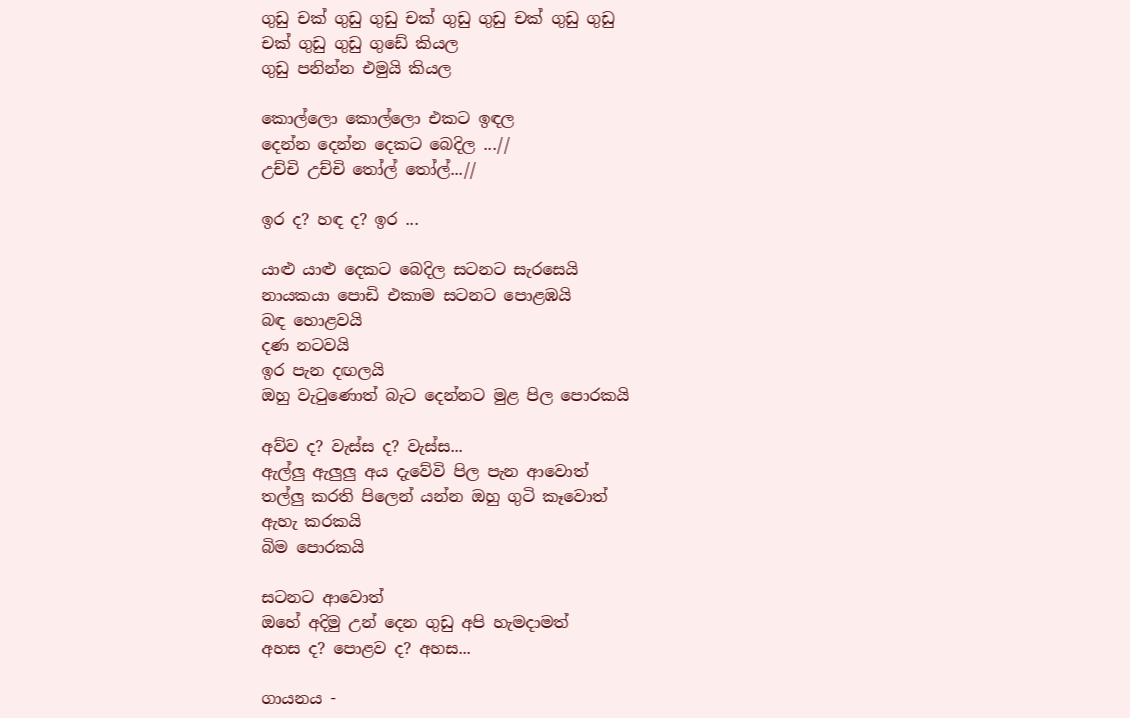ගුඩු චක් ගුඩු ගුඩු චක් ගුඩු ගුඩු චක් ගුඩු ගුඩු
චක් ගුඩු ගුඩු ගුඩේ කියල
ගුඩු පනින්න එමුයි කියල

කොල්ලො කොල්ලො එකට ඉඳල
දෙන්න දෙන්න දෙකට බෙදිල ...//
උච්චි උච්චි තෝල් තෝල්...//

ඉර ද? හඳ ද? ඉර ...

යාළු යාළු දෙකට බෙදිල සටනට සැරසෙයි
නායකයා පොඩි එකාම සටනට පොළඹයි
බඳ හොළවයි
දණ නටවයි
ඉර පැන දඟලයි
ඔහු වැටුණොත් බැට දෙන්නට මුළ පිල පොරකයි

අව්ව ද? වැස්ස ද? වැස්ස...
ඇල්ලු ඇලුලු අය දැවේවි පිල පැන ආවොත්
තල්ලු කරති පිලෙන් යන්න ඔහු ගුටි කෑවොත්
ඇහැ කරකයි
බිම පොරකයි

සටනට ආවොත්
ඔහේ අදිමු උන් දෙන ගුඩු අපි හැමදාමත්
අහස ද? පොළව ද? අහස...

ගායනය -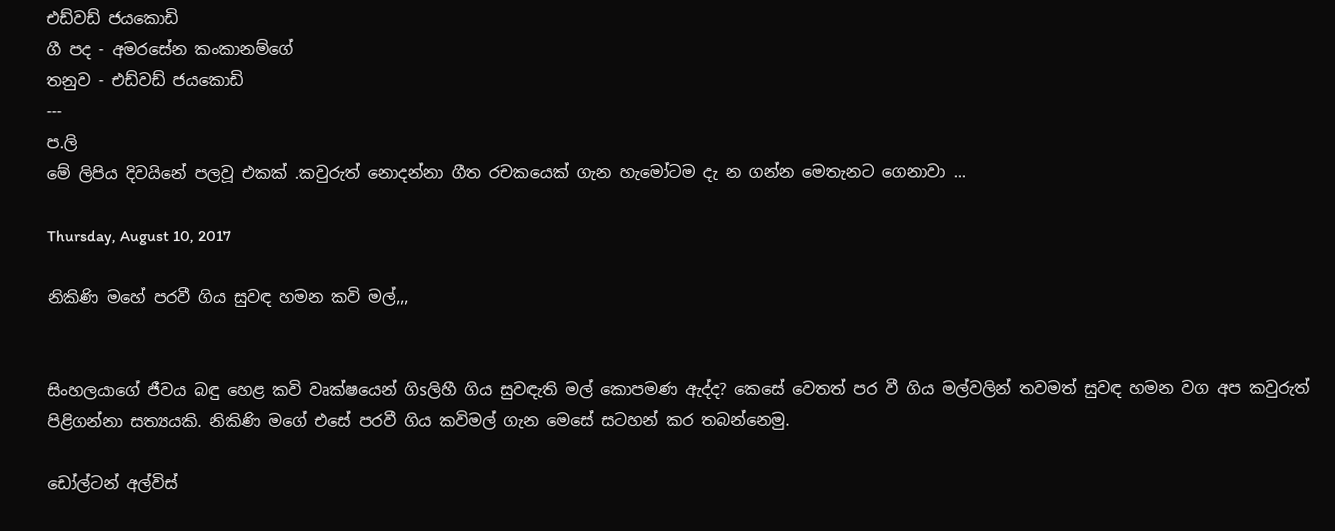එඩ්වඩ් ජයකොඩි
ගී පද - අමරසේන කංකානම්ගේ
තනුව - එඩ්වඩ් ජයකොඩි
---
ප.ලි
මේ ලිපිය දිවයිනේ පලවූ එකක් .කවුරුත් නොදන්නා ගීත රචකයෙක් ගැන හැමෝටම දැ න ගන්න මෙතැනට ගෙනාවා ...

Thursday, August 10, 2017

නිකිණි මහේ පරවී ගිය සුවඳ හමන කවි මල්,,,


සිංහලයාගේ ජීවය බඳු හෙළ කවි වෘක්‌ෂයෙන් ගිsලිහී ගිය සුවඳැති මල් කොපමණ ඇද්ද? කෙසේ වෙතත් පර වී ගිය මල්වලින් තවමත් සුවඳ හමන වග අප කවුරුත් පිළිගන්නා සත්‍යයකි. නිකිණි මගේ එසේ පරවී ගිය කවිමල් ගැන මෙසේ සටහන් කර තබන්නෙමු.

ඩෝල්ටන් අල්විස්‌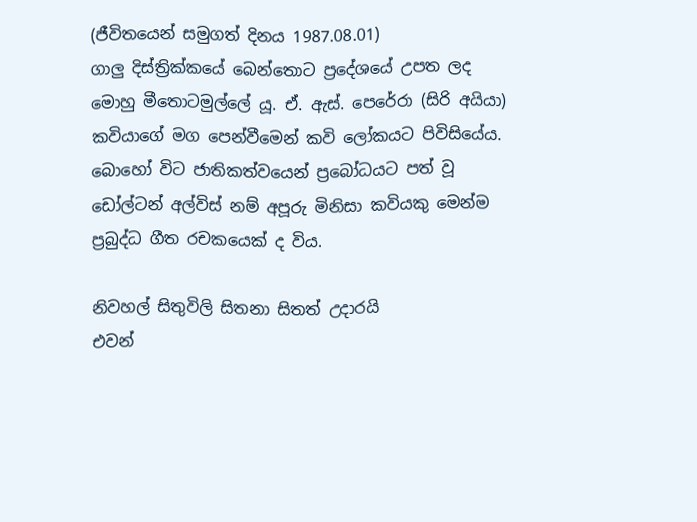(ජීවිතයෙන් සමුගත් දිනය 1987.08.01)
ගාලු දිස්‌ත්‍රික්‌කයේ බෙන්තොට ප්‍රදේශයේ උපත ලද මොහු මීතොටමුල්ලේ යූ. ඒ. ඇස්‌. පෙරේරා (සිරි අයියා) කවියාගේ මග පෙන්වීමෙන් කවි ලෝකයට පිවිසියේය.
බොහෝ විට ජාතිකත්වයෙන් ප්‍රබෝධයට පත් වූ ඩෝල්ටන් අල්විස්‌ නම් අපූරු මිනිසා කවියකු මෙන්ම ප්‍රබුද්ධ ගීත රචකයෙක්‌ ද විය.

නිවහල් සිතුවිලි සිතනා සිතත් උදාරයි
එවන්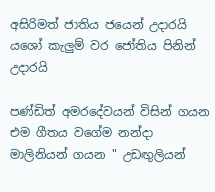අසිරිමත් ජාතිය ජයෙන් උදාරයි
යශෝ කැලුම් වර ජෝතිය පිනින් උදාරයි

පණ්‌ඩිත් අමරදේවයන් විසින් ගයන එම ගීතය වගේම නන්දා මාලිනියන් ගයන " උඩඟුලියන්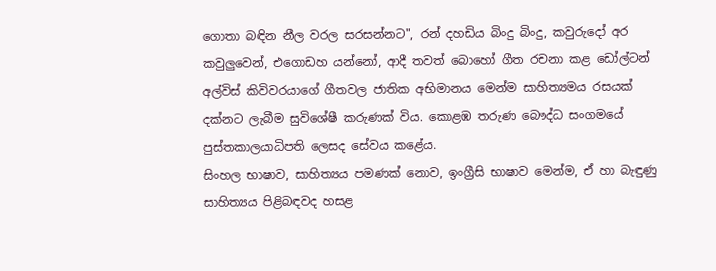ගොතා බඳින නීල වරල සරසන්නට", රන් දහඩිය බිංදු බිංදු, කවුරුදෝ අර කවුලුවෙන්, එගොඩහ යන්නෝ, ආදී තවත් බොහෝ ගීත රචනා කළ ඩෝල්ටන් අල්විස්‌ කිවිවරයාගේ ගීතවල ජාතික අභිමානය මෙන්ම සාහිත්‍යමය රසයක්‌ දක්‌නට ලැබීම සුවිශේෂී කරුණක්‌ විය. කොළඹ තරුණ බෞද්ධ සංගමයේ පුස්‌තකාලයාධිපති ලෙසද සේවය කළේය.
සිංහල භාෂාව, සාහිත්‍යය පමණක්‌ නොව, ඉංග්‍රීසි භාෂාව මෙන්ම, ඒ හා බැඳුණු සාහිත්‍යය පිළිබඳවද හසළ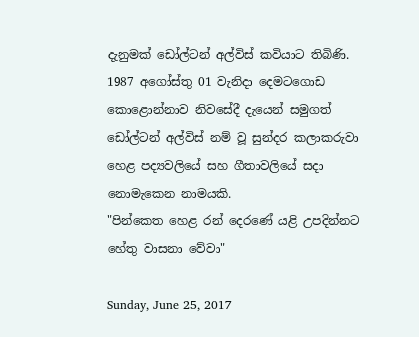දැනුමක්‌ ඩෝල්ටන් අල්විස්‌ කවියාට තිබිණි.
1987 අගෝස්‌තු 01 වැනිදා දෙමටගොඩ කොළොන්නාව නිවසේදී දැයෙන් සමුගත් ඩෝල්ටන් අල්විස්‌ නම් වූ සුන්දර කලාකරුවා හෙළ පද්‍යවලියේ සහ ගීතාවලියේ සදා නොමැකෙන නාමයකි.
"පින්කෙත හෙළ රන් දෙරණේ යළි උපදින්නට හේතු වාසනා වේවා"

Sunday, June 25, 2017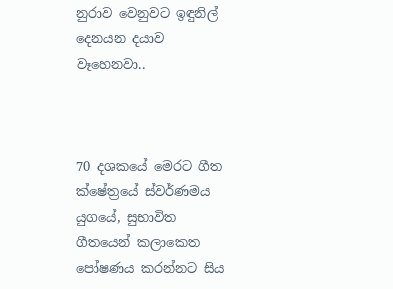නුරාව වෙනුවට ඉඳුනිල් දෙනයන දයාව වෑහෙනවා..



70 දශකයේ මෙරට ගීත ක්ෂේත්‍රයේ ස්වර්ණමය යුගයේ, සුභාවිත ගීතයෙන් කලාකෙත පෝෂණය කරන්නට සිය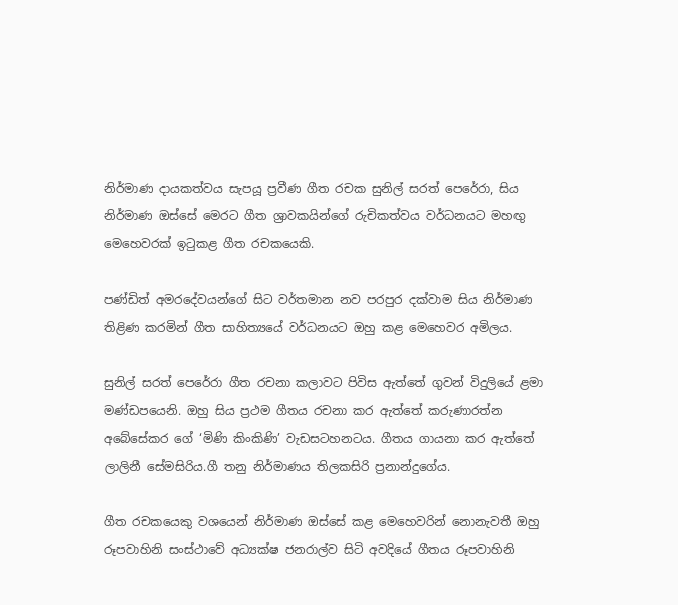නිර්මාණ දායකත්වය සැපයූ ප්‍රවීණ ගීත රචක සුනිල් සරත් පෙරේරා, සිය නිර්මාණ ඔස්සේ මෙරට ගීත ශ්‍රාවකයින්ගේ රුචිකත්වය වර්ධනයට මහඟු මෙහෙවරක් ඉටුකළ ගීත රචකයෙකි.

පණ්ඩිත් අමරදේවයන්ගේ සිට වර්තමාන නව පරපුර දක්වාම සිය නිර්මාණ තිළිණ කරමින් ගීත සාහිත්‍යයේ වර්ධනයට ඔහු කළ මෙහෙවර අමිලය.

සුනිල් සරත් පෙරේරා ගීත රචනා කලාවට පිවිස ඇත්තේ ගුවන් විදුලියේ ළමා මණ්ඩපයෙනි. ඔහු සිය ප්‍රථම ගීතය රචනා කර ඇත්තේ කරුණාරත්න අබේසේකර ගේ ‘මිණි කිංකිණි’ වැඩසටහනටය. ගීතය ගායනා කර ඇත්තේ ලාලිනී සේමසිරිය.ගී තනු නිර්මාණය තිලකසිරි ප්‍රනාන්දුගේය.

ගීත රචකයෙකු වශයෙන් නිර්මාණ ඔස්සේ කළ මෙහෙවරින් නොනැවතී ඔහු රූපවාහිනි සංස්ථාවේ අධ්‍යක්ෂ ජනරාල්ව සිටි අවදියේ ගීතය රූපවාහිනි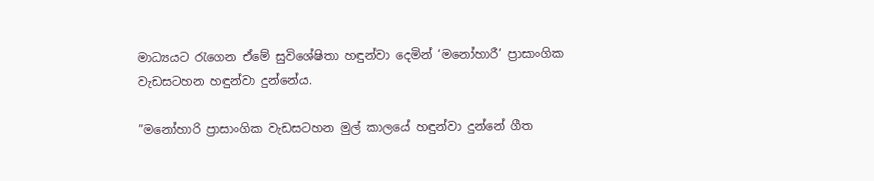මාධ්‍යයට රැගෙන ඒමේ සුවිශේෂිතා හඳුන්වා දෙමින් ‘මනෝහාරී’ ප්‍රාසාංගික වැඩසටහන හඳුන්වා දුන්නේය.

”මනෝහාරි ප්‍රාසාංගික වැඩසටහන මුල් කාලයේ හඳුන්වා දුන්නේ ගීත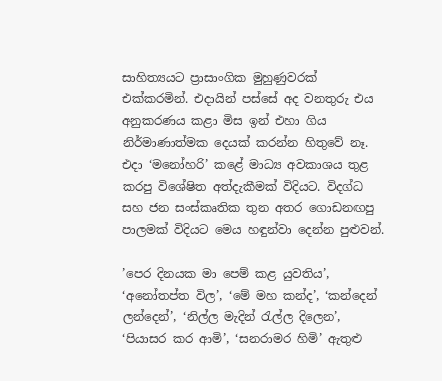සාහිත්‍යයට ප්‍රාසාංගික මුහුණුවරක් එක්කරමින්. එදායින් පස්සේ අද වනතුරු එය අනුකරණය කළා මිස ඉන් එහා ගිය නිර්මාණාත්මක දෙයක් කරන්න හිතුවේ නෑ. එදා ‘මනෝහරි’ කළේ මාධ්‍ය අවකාශය තුළ කරපු විශේෂිත අත්දැකීමක් විදියට. විදග්ධ සහ ජන සංස්කෘතික තුන අතර ගොඩනඟපු පාලමක් විදියට මෙය හඳුන්වා දෙන්න පුළුවන්.

’පෙර දිනයක මා පෙම් කළ යුවතිය’, ‘අනෝතප්ත විල’, ‘මේ මහ කන්ද’, ‘කන්දෙන් ලන්දෙන්’, ‘නිල්ල මැදින් රැල්ල දිලෙන’, ‘පියාසර කර ආමි’, ‘සනරාමර හිමි’ ඇතුළු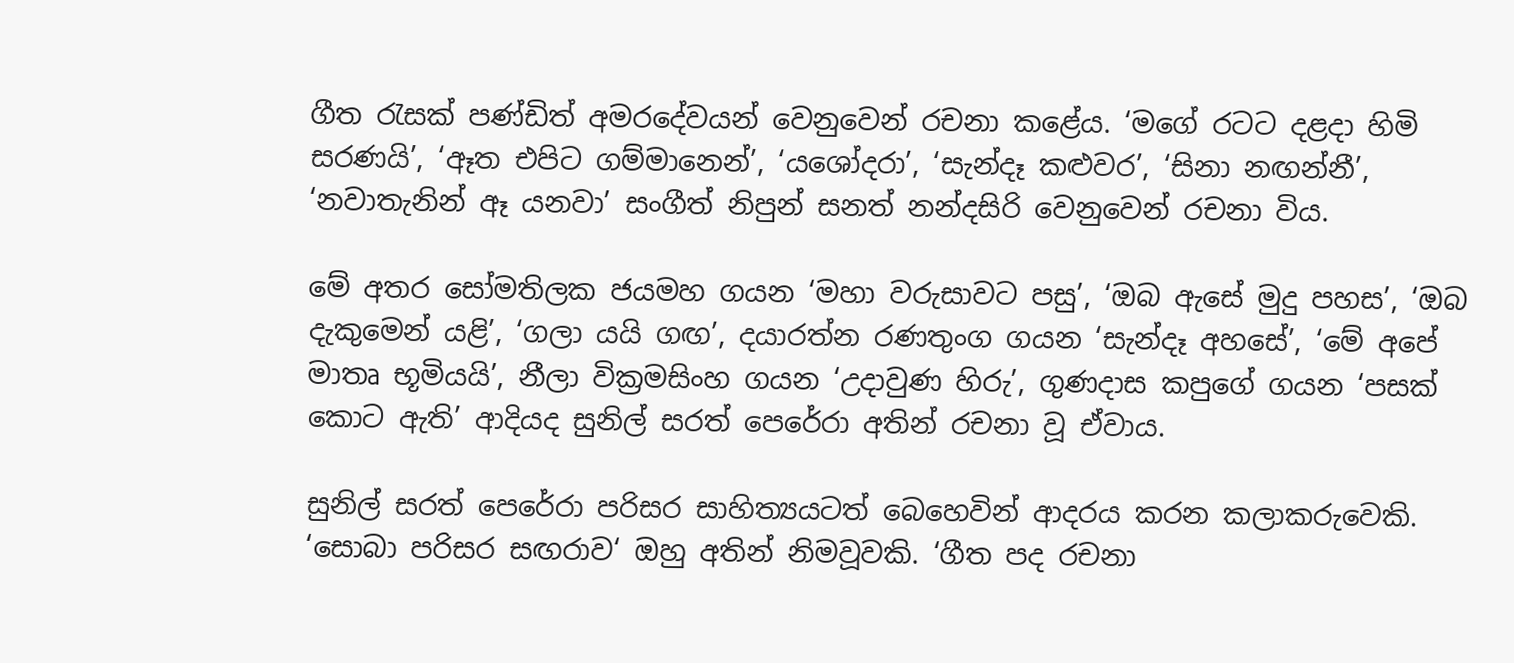ගීත රැසක් පණ්ඩිත් අමරදේවයන් වෙනුවෙන් රචනා කළේය. ‘මගේ රටට දළදා හිමි සරණයි’, ‘ඈත එපිට ගම්මානෙන්’, ‘යශෝදරා’, ‘සැන්දෑ කළුවර’, ‘සිනා නඟන්නී’, ‘නවාතැනින් ඈ යනවා’ සංගීත් නිපුන් සනත් නන්දසිරි වෙනුවෙන් රචනා විය.

මේ අතර සෝමතිලක ජයමහ ගයන ‘මහා වරුසාවට පසු’, ‘ඔබ ඇසේ මුදු පහස’, ‘ඔබ දැකුමෙන් යළි’, ‘ගලා යයි ගඟ’, දයාරත්න රණතුංග ගයන ‘සැන්දෑ අහසේ’, ‘මේ අපේ මාතෘ භූමියයි’, නීලා වික්‍රමසිංහ ගයන ‘උදාවුණ හිරු’, ගුණදාස කපුගේ ගයන ‘පසක් කොට ඇති’ ආදියද සුනිල් සරත් පෙරේරා අතින් රචනා වූ ඒවාය.

සුනිල් සරත් පෙරේරා පරිසර සාහිත්‍යයටත් බෙහෙවින් ආදරය කරන කලාකරුවෙකි. ‘සොබා පරිසර සඟරාව‘ ඔහු අතින් නිමවූවකි. ‘ගීත පද රචනා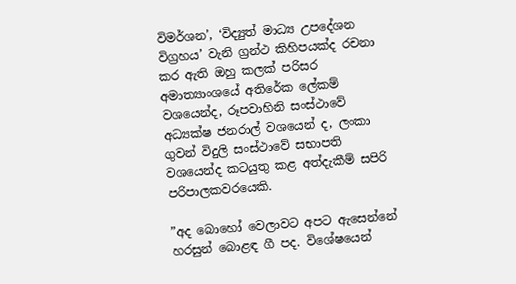විමර්ශන’, ‘විද්‍යුත් මාධ්‍ය උපදේශන විග්‍රහය’ වැනි ග්‍රන්ථ කිහිපයක්ද රචනා කර ඇති ඔහු කලක් පරිසර අමාත්‍යාංශයේ අතිරේක ලේකම් වශයෙන්ද, රූපවාහිනි සංස්ථාවේ අධ්‍යක්ෂ ජනරාල් වශයෙන් ද, ලංකා ගුවන් විදුලි සංස්ථාවේ සභාපති වශයෙන්ද කටයුතු කළ අත්දැකීම් සපිරි පරිපාලකවරයෙකි.

”අද බොහෝ වෙලාවට අපට ඇසෙන්නේ හරසුන් බොළඳ ගී පද. විශේෂයෙන්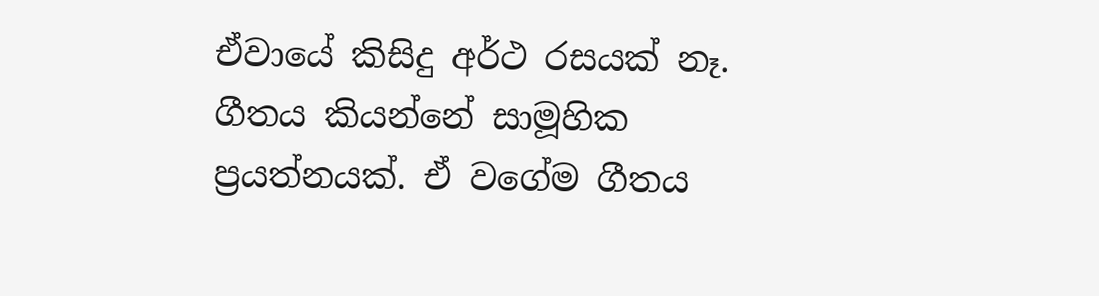ඒවායේ කිසිදු අර්ථ රසයක් නෑ. ගීතය කියන්නේ සාමූහික ප්‍රයත්නයක්. ඒ වගේම ගීතය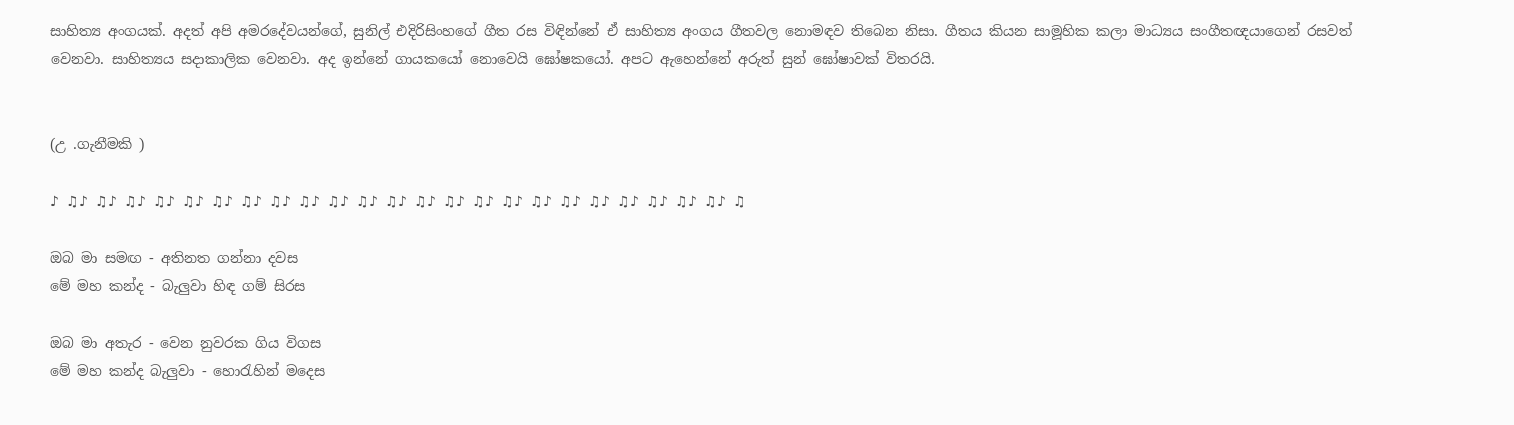සාහිත්‍ය අංගයක්. අදත් අපි අමරදේවයන්ගේ, සුනිල් එදිරිසිංහගේ ගීත රස විඳින්නේ ඒ සාහිත්‍ය අංගය ගීතවල නොමඳව තිබෙන නිසා. ගීතය කියන සාමූහික කලා මාධ්‍යය සංගීතඥයාගෙන් රසවත් වෙනවා. සාහිත්‍යය සදාකාලික වෙනවා. අද ඉන්නේ ගායකයෝ නොවෙයි ඝෝෂකයෝ. අපට ඇහෙන්නේ අරුත් සුන් ඝෝෂාවක් විතරයි.


(උ .ගැනීමකි )

♪ ♫♪ ♫♪ ♫♪ ♫♪ ♫♪ ♫♪ ♫♪ ♫♪ ♫♪ ♫♪ ♫♪ ♫♪ ♫♪ ♫♪ ♫♪ ♫♪ ♫♪ ♫♪ ♫♪ ♫♪ ♫♪ ♫♪ ♫♪ ♫

ඔබ මා සමඟ - අතිනත ගන්නා දවස
මේ මහ කන්ද - බැලුවා හිඳ ගම් සිරස

ඔබ මා අතැර - වෙන නුවරක ගිය විගස
මේ මහ කන්ද බැලුවා - හොරැහින් මදෙස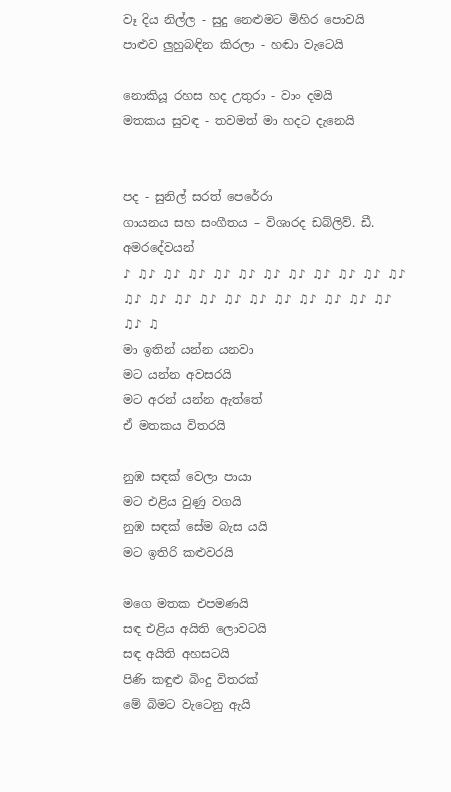වෑ දිය නිල්ල - සුදු නෙළුමට මිහිර පොවයි
පාළුව ලුහුබඳින කිරලා - හඬා වැටෙයි

නොකියූ රහස හද උතුරා - වාං දමයි
මතකය සුවඳ - තවමත් මා හදට දැනෙයි


පද - සුනිල් සරත් පෙරේරා
ගායනය සහ සංගීතය – විශාරද ඩබ්ලිව්. ඩී. අමරදේවයන්
♪ ♫♪ ♫♪ ♫♪ ♫♪ ♫♪ ♫♪ ♫♪ ♫♪ ♫♪ ♫♪ ♫♪ ♫♪ ♫♪ ♫♪ ♫♪ ♫♪ ♫♪ ♫♪ ♫♪ ♫♪ ♫♪ ♫♪ ♫♪ ♫
මා ඉතින් යන්න යනවා
මට යන්න අවසරයි
මට අරන් යන්න ඇත්තේ
ඒ මතකය විතරයි

නුඹ සඳක් වෙලා පායා
මට එළිය වුණු වගයි
නුඹ සඳක් සේම බැස යයි
මට ඉතිරි කළුවරයි

මගෙ මතක එපමණයි
සඳ එළිය අයිති ලොවටයි
සඳ අයිති අහසටයි
පිණි කඳුළු බිංදු විතරක්
මේ බිමට වැටෙනු ඇයි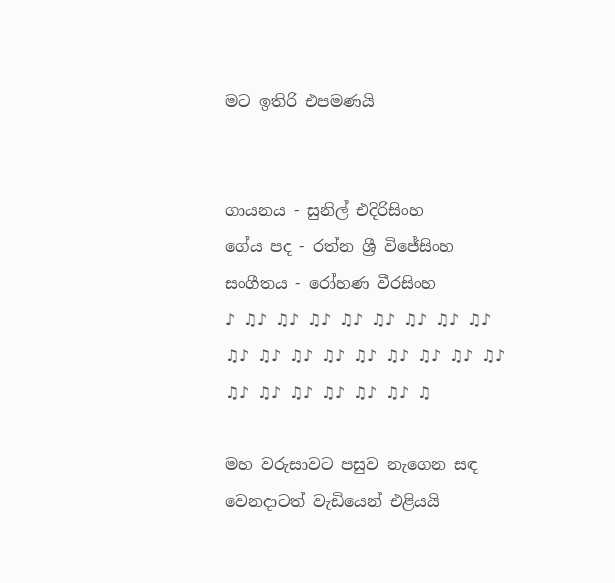මට ඉතිරි එපමණයි


ගායනය - සුනිල් එදිරිසිංහ
ගේය පද - රත්න ශ්‍රී විජේසිංහ
සංගීතය - රෝහණ වීරසිංහ
♪ ♫♪ ♫♪ ♫♪ ♫♪ ♫♪ ♫♪ ♫♪ ♫♪ ♫♪ ♫♪ ♫♪ ♫♪ ♫♪ ♫♪ ♫♪ ♫♪ ♫♪ ♫♪ ♫♪ ♫♪ ♫♪ ♫♪ ♫♪ ♫

මහ වරුසාවට පසුව නැගෙන සඳ
වෙනදාටත් වැඩියෙන් එළියයි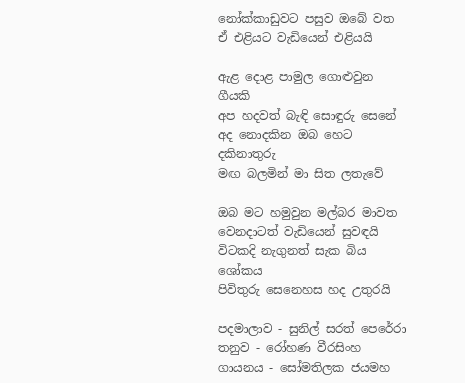නෝක්‌කාඩුවට පසුව ඔබේ වත
ඒ එළියට වැඩියෙන් එළියයි

ඇළ දොළ පාමුල ගොළුවුන ගීයකි
අප හදවත් බැඳි සොඳුරු සෙනේ
අද නොදකින ඔබ හෙට දකිනාතුරු
මඟ බලමින් මා සිත ලතැවේ

ඔබ මට හමුවුන මල්බර මාවත
වෙනදාටත් වැඩියෙන් සුවඳයි
විටකදි නැගුනත් සැක බිය ශෝකය
පිවිතුරු සෙනෙහස හද උතුරයි

පදමාලාව - සුනිල් සරත් පෙරේරා
තනුව - රෝහණ වීරසිංහ
ගායනය - සෝමතිලක ජයමහ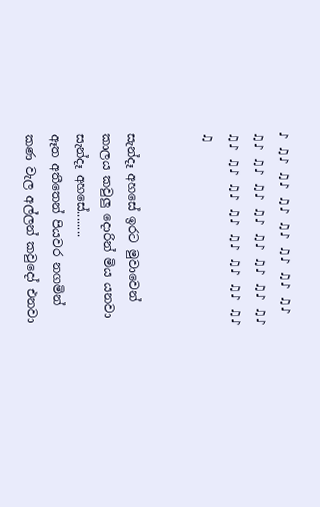♪ ♫♪ ♫♪ ♫♪ ♫♪ ♫♪ ♫♪ ♫♪ ♫♪ ♫♪ ♫♪ ♫♪ ♫♪ ♫♪ ♫♪ ♫♪ ♫♪ ♫♪ ♫♪ ♫♪ ♫♪ ♫♪ ♫♪ ♫♪ ♫


සැන්දෑ අහසේ ඉරට මුවාවෙන්
කාලය කවුලු දොරින් මිය යනවා
සැන්දෑ අහසේ........
ඈත අතීතෙන් පියවර නගමින්
කණ වැල අල්ලන් කවුදෝ එනවා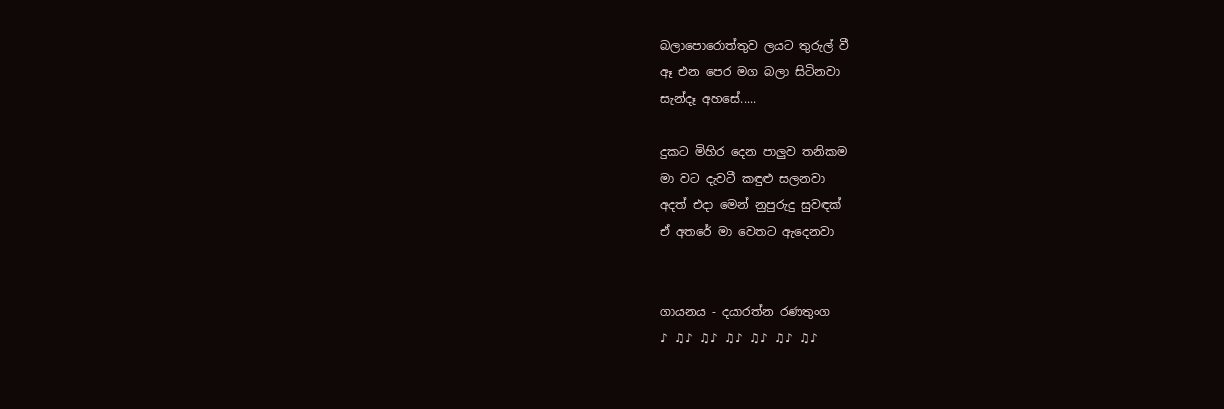බලාපොරොත්තුව ලයට තුරුල් වී
ඈ එන පෙර මග බලා සිටිනවා
සැන්දෑ අහසේ.....

දුකට මිහිර දෙන පාලුව තනිකම
මා වට දැවටී කඳුළු සලනවා
අදත් එදා මෙන් නුපුරුදු සුවඳක්
ඒ අතරේ මා වෙතට ඇදෙනවා


ගායනය - දයාරත්න රණතුංග
♪ ♫♪ ♫♪ ♫♪ ♫♪ ♫♪ ♫♪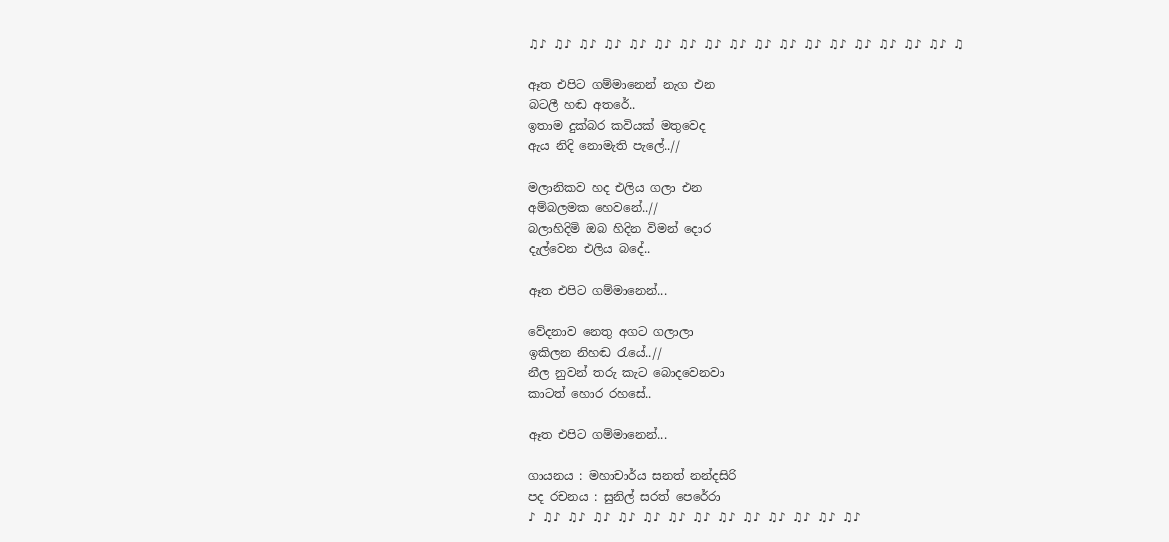♫♪ ♫♪ ♫♪ ♫♪ ♫♪ ♫♪ ♫♪ ♫♪ ♫♪ ♫♪ ♫♪ ♫♪ ♫♪ ♫♪ ♫♪ ♫♪ ♫♪ ♫

ඈත එපිට ගම්මානෙන් නැග එන
බටලී හඬ අතරේ..
ඉතාම දුක්බර කවියක් මතුවෙද
ඇය නිදි නොමැති පැලේ..//

මලානිකව හද එලිය ගලා එන
අම්බලමක හෙවනේ..//
බලාහිදිමි ඔබ හිදින විමන් දොර
දැල්වෙන එලිය බදේ..

ඈත එපිට ගම්මානෙන්...

වේදනාව නෙතු අගට ගලාලා
ඉකිලන නිහඬ රැයේ..//
නීල නුවන් තරු කැට බොදවෙනවා
කාටත් හොර රහසේ..

ඈත එපිට ගම්මානෙන්...

ගායනය : මහාචාර්ය සනත් නන්දසිරි
පද රචනය : සුනිල් සරත් පෙරේරා
♪ ♫♪ ♫♪ ♫♪ ♫♪ ♫♪ ♫♪ ♫♪ ♫♪ ♫♪ ♫♪ ♫♪ ♫♪ ♫♪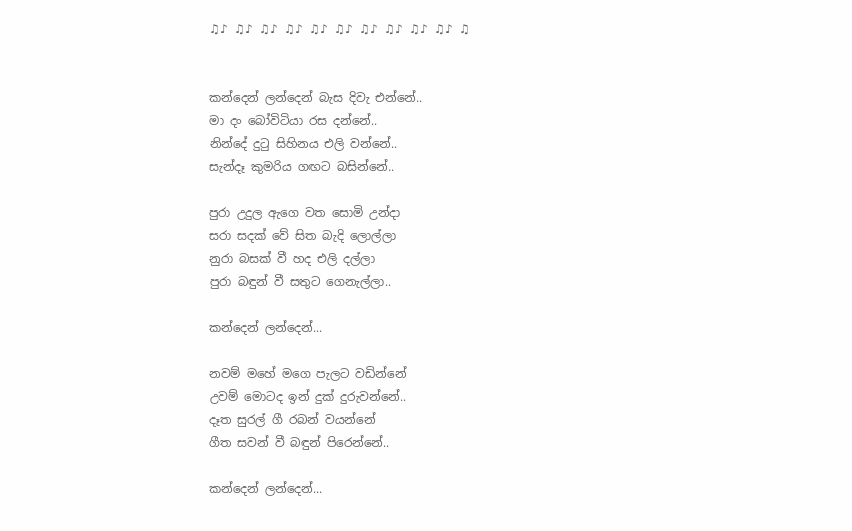♫♪ ♫♪ ♫♪ ♫♪ ♫♪ ♫♪ ♫♪ ♫♪ ♫♪ ♫♪ ♫


කන්දෙන් ලන්දෙන් බැස දිවැ එන්නේ..
මා දං බෝවිටියා රස දන්නේ..
නින්දේ දුටු සිහිනය එලි වන්නේ..
සැන්දෑ කුමරිය ගඟට බසින්නේ..

පුරා උදුල ඇගෙ වත සොමි උන්දා
සරා සදක් වේ සිත බැදි ලොල්ලා
නුරා බසක් වී හද එලි දල්ලා
පුරා බඳුන් වී සතුට ගෙනැල්ලා..

කන්දෙන් ලන්දෙන්...

නවම් මහේ මගෙ පැලට වඩින්නේ
උවම් මොටද ඉන් දුක් දුරුවන්නේ..
දෑත සුරල් ගී රබන් වයන්නේ
ගීත සවන් වී බඳුන් පිරෙන්නේ..

කන්දෙන් ලන්දෙන්...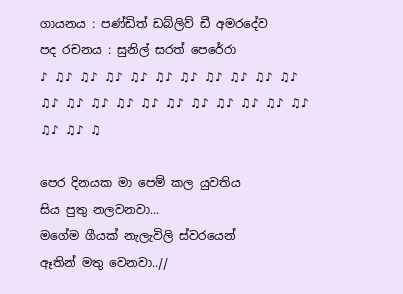ගායනය : පණ්ඩිත් ඩබ්ලිව් ඩී අමරදේව
පද රචනය : සුනිල් සරත් පෙරේරා
♪ ♫♪ ♫♪ ♫♪ ♫♪ ♫♪ ♫♪ ♫♪ ♫♪ ♫♪ ♫♪ ♫♪ ♫♪ ♫♪ ♫♪ ♫♪ ♫♪ ♫♪ ♫♪ ♫♪ ♫♪ ♫♪ ♫♪ ♫♪ ♫

පෙර දිනයක මා පෙම් කල යුවතිය
සිය පුතු නලවනවා...
මගේම ගීයක් නැලැවිලි ස්වරයෙන්
ඈතින් මතු වෙනවා..//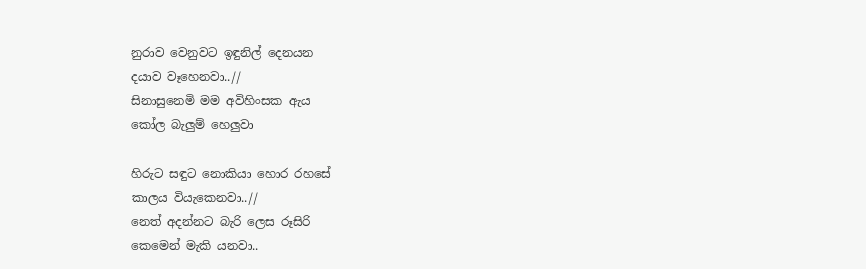නුරාව වෙනුවට ඉඳුනිල් දෙනයන
දයාව වෑහෙනවා..//
සිනාසුනෙමි මම අවිහිංසක ඇය
කෝල බැලුම් හෙලුවා

හිරුට සඳුට නොකියා හොර රහසේ
කාලය වියැකෙනවා..//
නෙත් අදන්නට බැරි ලෙස රූසිරි
කෙමෙන් මැකි යනවා..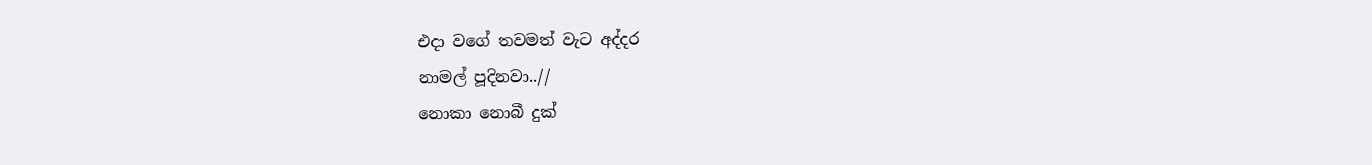එදා වගේ තවමත් වැට අද්දර
නාමල් පූදිනවා..//
නොකා නොබී දුක්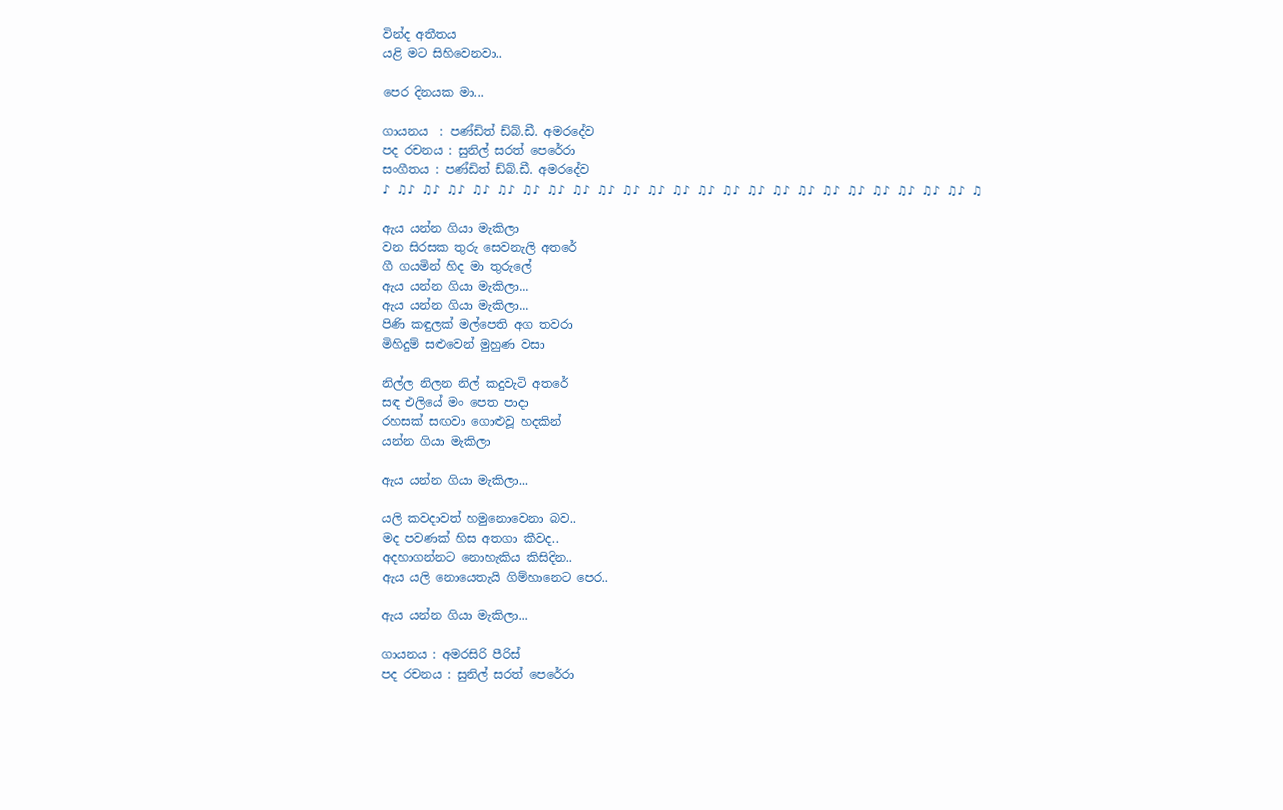වින්ද අතීතය
යළි මට සිහිවෙනවා..

පෙර දිනයක මා...

ගායනය  : පණ්ඩිත් ඩ්බ්.ඩී. අමරදේව
පද රචනය : සුනිල් සරත් පෙරේරා
සංගීතය : පණ්ඩිත් ඩ්බ්.ඩී. අමරදේව
♪ ♫♪ ♫♪ ♫♪ ♫♪ ♫♪ ♫♪ ♫♪ ♫♪ ♫♪ ♫♪ ♫♪ ♫♪ ♫♪ ♫♪ ♫♪ ♫♪ ♫♪ ♫♪ ♫♪ ♫♪ ♫♪ ♫♪ ♫♪ ♫

ඇය යන්න ගියා මැකිලා
වන සිරසක තුරු සෙවනැලි අතරේ
ගී ගයමින් හිද මා තුරුලේ
ඇය යන්න ගියා මැකිලා...
ඇය යන්න ගියා මැකිලා...
පිණි කඳුලක් මල්පෙති අග තවරා
මිහිදුම් සළුවෙන් මුහුණ වසා

නිල්ල නිලන නිල් කදුවැටි අතරේ
සඳ එලියේ මං පෙත පාදා
රහසක් සඟවා ගොළුවූ හදකින්
යන්න ගියා මැකිලා

ඇය යන්න ගියා මැකිලා...

යලි කවදාවත් හමුනොවෙනා බව..
මද පවණක් හිස අතගා කීවද..
අදහාගන්නට නොහැකිය කිසිදින..
ඇය යලි නොයෙතැයි ගිම්හානෙට පෙර..

ඇය යන්න ගියා මැකිලා...

ගායනය : අමරසිරි පීරිස්
පද රචනය : සුනිල් සරත් පෙරේරා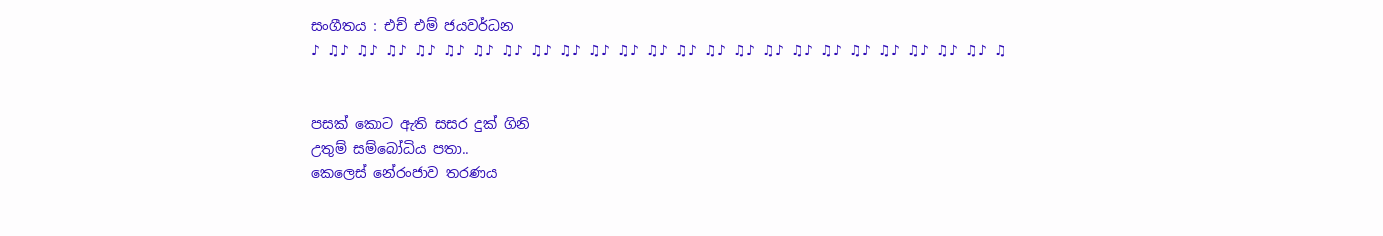සංගීතය : එච් එම් ජයවර්ධන
♪ ♫♪ ♫♪ ♫♪ ♫♪ ♫♪ ♫♪ ♫♪ ♫♪ ♫♪ ♫♪ ♫♪ ♫♪ ♫♪ ♫♪ ♫♪ ♫♪ ♫♪ ♫♪ ♫♪ ♫♪ ♫♪ ♫♪ ♫♪ ♫


පසක් කොට ඇති සසර දුක් ගිනි
උතුම් සම්බෝධිය පතා..
කෙලෙස් නේරංජාව තරණය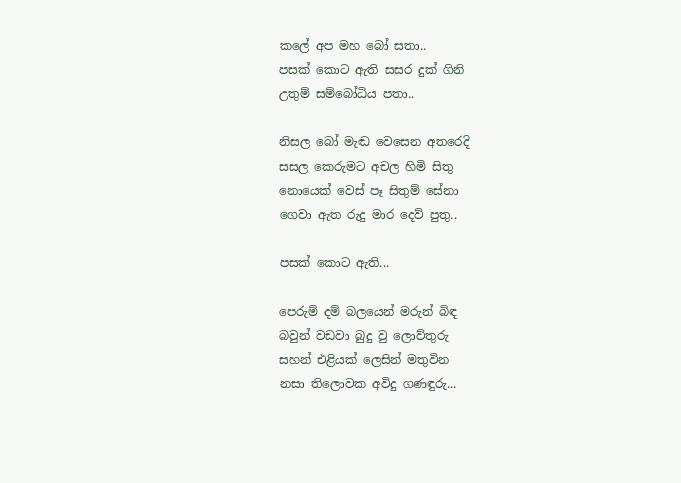කලේ අප මහ බෝ සතා..
පසක් කොට ඇති සසර දුක් ගිනි
උතුම් සම්බෝධිය පතා..

නිසල බෝ මැඬ වෙසෙන අතරෙදි
සසල කෙරුමට අචල හිමි සිතු
නොයෙක් වෙස් පෑ සිතුම් සේනා
ගෙවා ඇත රුදු මාර දෙව් පුතු..

පසක් කොට ඇති...

පෙරුම් දම් බලයෙන් මරුන් බිඳ
බවුන් වඩවා බුදු වු ලොව්තුරු
සහන් එළියක් ලෙසින් මතුවින
නසා තිලොවක අවිදු ගණඳුරු...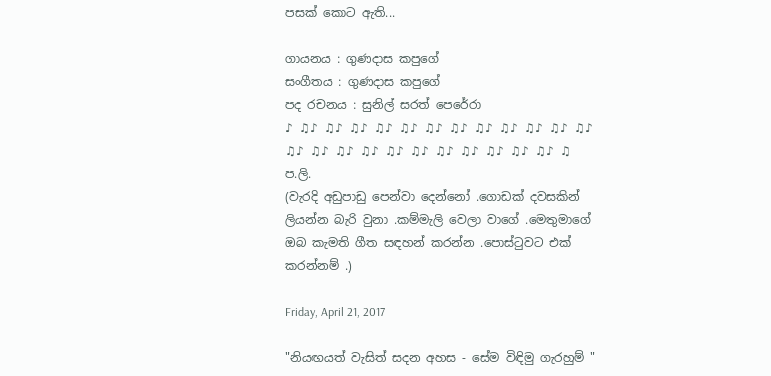පසක් කොට ඇති...

ගායනය : ගුණදාස කපුගේ
සංගීතය : ගුණදාස කපුගේ
පද රචනය : සුනිල් සරත් පෙරේරා
♪ ♫♪ ♫♪ ♫♪ ♫♪ ♫♪ ♫♪ ♫♪ ♫♪ ♫♪ ♫♪ ♫♪ ♫♪ ♫♪ ♫♪ ♫♪ ♫♪ ♫♪ ♫♪ ♫♪ ♫♪ ♫♪ ♫♪ ♫♪ ♫
ප.ලි.
(වැරදි අඩුපාඩු පෙන්වා දෙන්නෝ .ගොඩක් දවසකින් ලියන්න බැරි වුනා .කම්මැලි වෙලා වාගේ .මෙතුමාගේ ඔබ කැමති ගීත සඳහන් කරන්න .පොස්ටුවට එක් කරන්නම් .)

Friday, April 21, 2017

"නියඟයත් වැසිත් සදන අහස - සේම විඳිමු ගැරහුම් "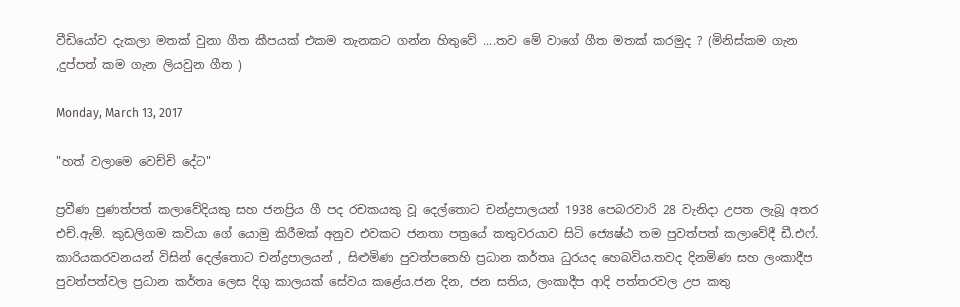වීඩියෝව දැකලා මතක් වුනා ගීත කීපයක් එකම තැනකට ගන්න හිතුවේ ....තව මේ වාගේ ගීත මතක් කරමුද ? (මිනිස්කම ගැන ,දුප්පත් කම ගැන ලියවුන ගීත )

Monday, March 13, 2017

"හත් වලාමෙ වෙච්චි දේට"

ප්‍රවීණ පුණත්පත් කලාවේදියකු සහ ජනප්‍රිය ගී පද රචකයකු වූ දෙල්තොට චන්ද්‍රපාලයන් 1938 පෙබරවාරි 28 වැනිදා උපත ලැබූ අතර එච්.ඇම්. කුඩලිගම කවියා ගේ යොමු කිරීමක් අනුව එවකට ජනතා පත්‍රයේ කතුවරයාව සිටි ජ්‍යෙෂ්ඨ තම පුවත්පත් කලාවේදී ඩී.එෆ්. කාරියකරවනයන් විසින් දෙල්තොට චන්ද්‍රපාලයන් , සිළුමිණ පුවත්පතෙහි ප්‍රධාන කර්තෘ ධුරයද හෙබවිය.තවද දිනමිණ සහ ලංකාදීප පුවත්පත්වල ප්‍රධාන කර්තෘ ලෙස දිගු කාලයක් සේවය කළේය.ජන දින, ජන සතිය, ලංකාදීප ආදි පත්තරවල උප කතු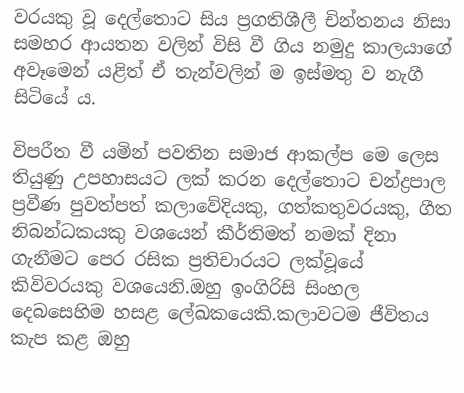වරයකු වූ දෙල්තොට සිය ප්‍රගතිශීලී චින්තනය නිසා සමහර ආයතන වලින් විසි වී ගිය නමුදු කාලයාගේ අවෑමෙන් යළිත් ඒ තැන්වලින් ම ඉස්මතු ව නැගී සිටියේ ය.

විපරීත වී යමින් පවතින සමාජ ආකල්ප මෙ ලෙස තියුණු උපහාසයට ලක් කරන දෙල්තොට චන්ද්‍රපාල ප්‍රවීණ පුවත්පත් කලාවේදියකු, ගත්කතුවරයකු, ගීත නිබන්ධකයකු වශයෙන් කීර්තිමත් නමක් දිනා ගැනීමට පෙර රසික ප්‍රතිචාරයට ලක්වූයේ කිවිවරයකු වශයෙනි.ඔහු ඉංගිරිසි සිංහල දෙබසෙහිම හසළ ලේඛකයෙකි.කලාවටම ජීවිතය කැප කළ ඔහු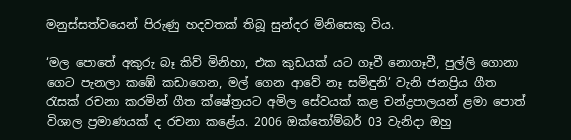මනුස්සත්වයෙන් පිරුණු හදවතක් තිබූ සුන්දර මිනිසෙකු විය.

‘මල පොතේ අකුරු බෑ කිව් මිනිහා, එක කුඩයක් යට ගෑවී නොගෑවී, පුල්ලි ගොනා ගෙට පැනලා කඹේ කඩාගෙන, මල් ගෙන ආවේ නෑ සමිඳුනි’ වැනි ජනප්‍රිය ගීත රැසක් රචනා කරමින් ගීත ක්ෂේත්‍රයට අමිල සේවයක් කළ චන්ද්‍රපාලයන් ළමා පොත් විශාල ප්‍රමාණයක් ද රචනා කළේය. 2006 ඔක්තෝම්බර් 03 වැනිදා ඔහු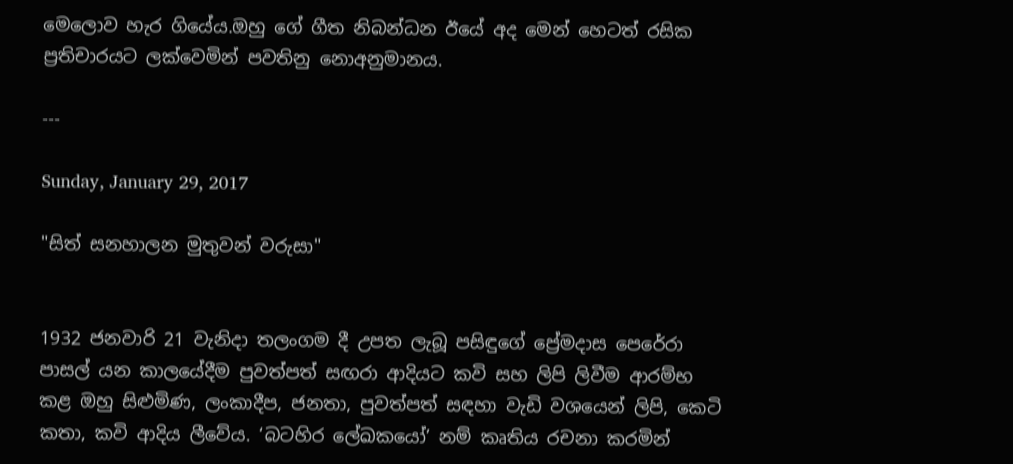මෙලොව හැර ගියේය.ඔහු ගේ ගීත නිබන්ධන ඊයේ අද මෙන් හෙටත් රසික ප්‍රතිචාරයට ලක්වෙමින් පවතිනු නොඅනුමානය.

---

Sunday, January 29, 2017

"සිත් සනහාලන මුතුවන් වරුසා"


1932 ජනවාරි 21 වැනිදා තලංගම දී උපත ලැබූ පසිඳුගේ ප්‍රේමදාස පෙරේරා පාසල් යන කාලයේදීම පුවත්පත් සඟරා ආදියට කවි සහ ලිපි ලිවීම ආරම්භ කළ ඔහු සිළුමිණ, ලංකාදීප, ජනතා, පුවත්පත් සඳහා වැඩි වශයෙන් ලිපි, කෙටි කතා, කවි ආදිය ලීවේය. ‘බටහිර ලේඛකයෝ’ නම් කෘතිය රචනා කරමින්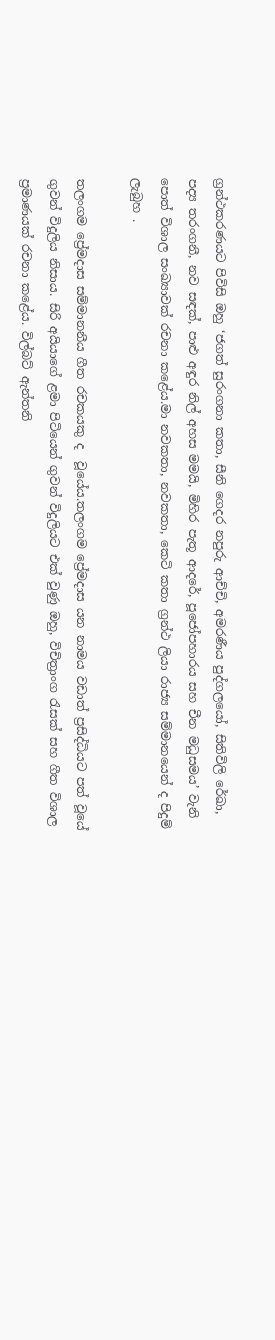ග්‍රන්ථකරණයට පිවිසි ඔහු ‘ජගත් සුරංගනා කතා, සීනි ගෙදර නපුරු ආච්චි, අමරණීය පුද්ගලයෝ, සිතිවිලි රේඛා, පද්‍ය තරංගනී, නව සඳක්, පාළු අඳුර නිල් අහස මමයි, මිහිර පැතූ ආදරේ, පූජෝපහාරය සහ චීන මධුසමය’ වැනි පොත් විශාල සංඛ්‍යාවක් රචනා කළේය.මා නවකතා, නවකතා, කෙටි කතා ග්‍රන්ථ ලියා රාජ්‍ය සම්මානයෙන් ද පිදුම් ලැබුහ .

තලංගම ප්‍රේමදාස සම්මානනීය ගීත රචකයකු ද  වූයේය.තලංගම ප්‍රේමදාස යන නාමය වඩාත් ප්‍රසිද්ධියට පත් වූයේ ගුවන් විදුලිය නිසාය. සිරි අයියාගේ ළමා පිටියෙන් ගුවන් විදුලියට එක් වුණු ඔහු, විචිත්‍රාංග රැසක් සහ ගීත විශාල ප්‍රමාණයක් රචනා කළේය. විල්බට් ඇන්තනි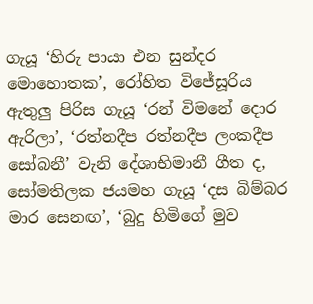ගැයූ ‘හිරු පායා එන සුන්දර මොහොතක’, රෝහිත විජේසූරිය ඇතුලු පිරිස ගැයූ ‘රන් විමනේ දොර ඇරිලා’, ‘රත්නදීප රත්නදීප ලංකදීප සෝබනී’ වැනි දේශාභිමානී ගීත ද, සෝමතිලක ජයමහ ගැයූ ‘දස බිම්බර මාර සෙනඟ’, ‘බුදු හිමිගේ මුව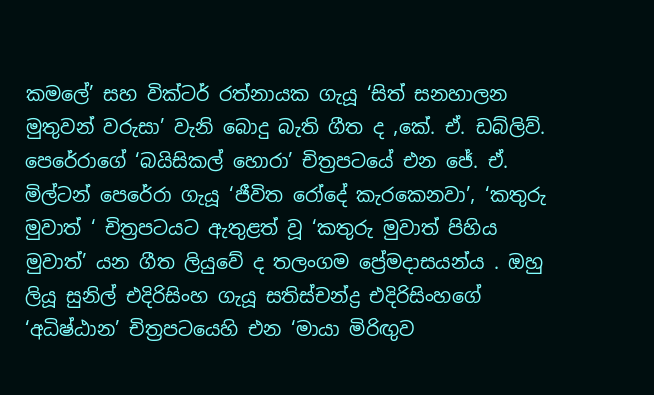කමලේ’ සහ වික්ටර් රත්නායක ගැයූ ‘සිත් සනහාලන මුතුවන් වරුසා’ වැනි බොදු බැති ගීත ද ,කේ. ඒ. ඩබ්ලිව්. පෙරේරාගේ ‘බයිසිකල් හොරා’ චිත්‍රපටයේ එන ජේ. ඒ. මිල්ටන් පෙරේරා ගැයූ ‘ජීවිත රෝදේ කැරකෙනවා’, ‘කතුරු මුවාත් ‘ චිත්‍රපටයට ඇතුළත් වූ ‘කතුරු මුවාත් පිහිය මුවාත්’ යන ගීත ලියුවේ ද තලංගම ප්‍රේමදාසයන්ය . ඔහු ලියූ සුනිල් එදිරිසිංහ ගැයූ සතිස්චන්ද්‍ර එදිරිසිංහගේ ‘අධිෂ්ඨාන’ චිත්‍රපටයෙහි එන ‘මායා මිරිඟුව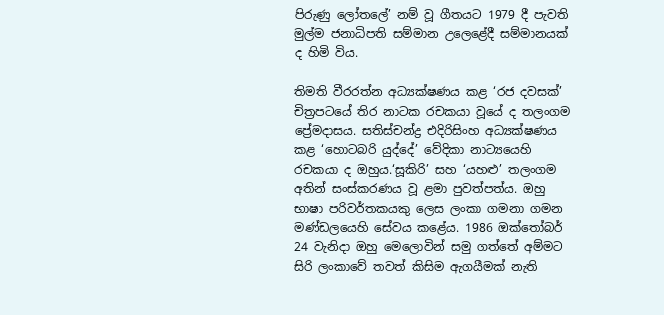පිරුණු ලෝතලේ’ නම් වූ ගීතයට 1979 දී පැවති මුල්ම ජනාධිපති සම්මාන උලෙළේදී සම්මානයක් ද හිමි විය.

තිමති වීරරත්න අධ්‍යක්ෂණය කළ ‘රජ දවසක්’ චිත්‍රපටයේ තිර නාටක රචකයා වූයේ ද තලංගම ප්‍රේමදාසය. සතිස්චන්ද්‍ර එදිරිසිංහ අධ්‍යක්ෂණය කළ ‘හොටබරි යුද්දේ’ වේදිකා නාට්‍යයෙහි රචකයා ද ඔහුය.‘සූකිරි’ සහ ‘යහළු’ තලංගම අතින් සංස්කරණය වූ ළමා පුවත්පත්ය. ඔහු භාෂා පරිවර්තකයකු ලෙස ලංකා ගමනා ගමන මණ්ඩලයෙහි සේවය කළේය. 1986 ඔක්තෝබර් 24 වැනිදා ඔහු මෙලොවින් සමු ගත්තේ අම්මට සිරි ලංකාවේ තවත් කිසිම ඇගයීමක් නැති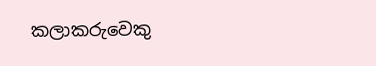කලාකරුවෙකු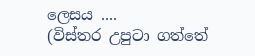ලෙසය ....
(විස්තර උපුටා ගත්තේ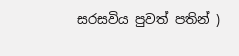සරසවිය පුවත් පතින් )